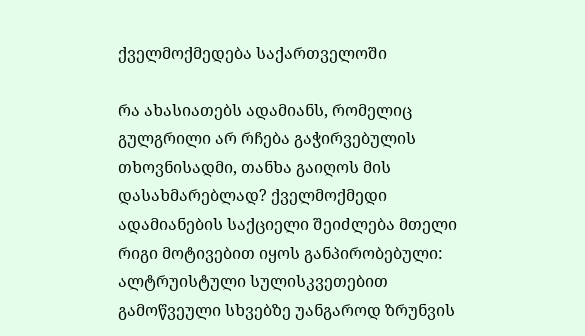ქველმოქმედება საქართველოში

რა ახასიათებს ადამიანს, რომელიც გულგრილი არ რჩება გაჭირვებულის თხოვნისადმი, თანხა გაიღოს მის დასახმარებლად? ქველმოქმედი ადამიანების საქციელი შეიძლება მთელი რიგი მოტივებით იყოს განპირობებული: ალტრუისტული სულისკვეთებით გამოწვეული სხვებზე უანგაროდ ზრუნვის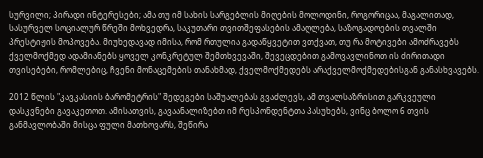სურვილი; პირადი ინტერესები; ამა თუ იმ სახის სარგებლის მიღების მოლოდინი, როგორიცაა, მაგალითად, სასურველ სოციალურ წრეში მოხვედრა, საკუთარი თვითშეფასების ამაღლება, საზოგადოების თვალში პრესტიჟის მოპოვება. მიუხედავად იმისა, რომ რთულია გადაწყვეტით ვთქვათ, თუ რა მოტივები ამოძრავებს ქველმოქმედ ადამიანებს ყოველ კონკრეტულ შემთხვევაში, შევეცდებით გამოვავლინოთ ის ძირითადი თვისებები, რომლებიც, ჩვენი მონაცემების თანახმად, ქველმოქმედებს არაქველმოქმედებისგან განასხვავებს.

2012 წლის "კავკასიის ბარომეტრის" შედეგები საშუალებას გვაძლევს, ამ თვალსაზრისით გარკვეული დასკვნები გავაკეთოთ. ამისათვის, გავაანალიზებთ იმ რესპონდენტთა პასუხებს, ვინც ბოლო 6 თვის განმავლობაში მისცა ფული მათხოვარს, შეწირა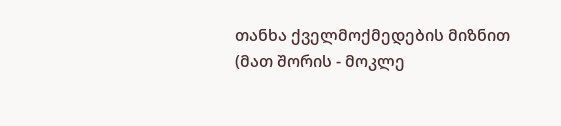თანხა ქველმოქმედების მიზნით (მათ შორის - მოკლე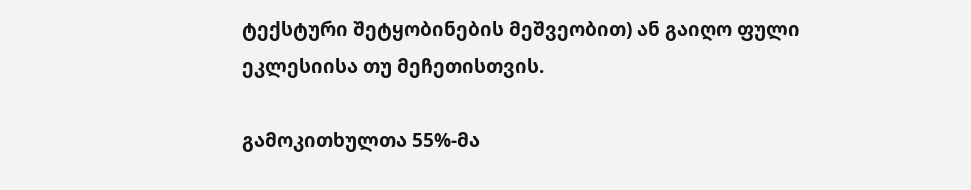ტექსტური შეტყობინების მეშვეობით) ან გაიღო ფული ეკლესიისა თუ მეჩეთისთვის.

გამოკითხულთა 55%-მა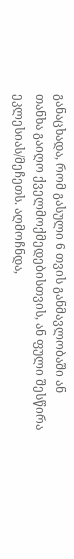განაცხადა, რომ გასული 6 თვის განმავლობაში ან თანხა გაიღო ქველმოქმედებისთვის, ან ფული შესწირა ეკლესიას/მეჩეთს. აღმოჩნდა,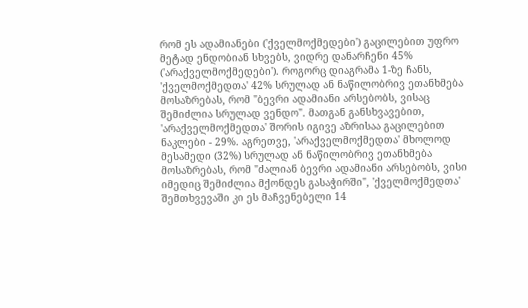რომ ეს ადამიანები ('ქველმოქმედები') გაცილებით უფრო მეტად ენდობიან სხვებს, ვიდრე დანარჩენი 45% ('არაქველმოქმედები'). როგორც დიაგრამა 1-ზე ჩანს, 'ქველმოქმედთა' 42% სრულად ან ნაწილობრივ ეთანხმება მოსაზრებას, რომ "ბევრი ადამიანი არსებობს, ვისაც შემიძლია სრულად ვენდო". მათგან განსხვავებით, 'არაქველმოქმედთა' შორის იგივე აზრისაა გაცილებით ნაკლები - 29%. აგრეთვე, 'არაქველმოქმედთა' მხოლოდ მესამედი (32%) სრულად ან ნაწილობრივ ეთანხმება მოსაზრებას, რომ "ძალიან ბევრი ადამიანი არსებობს, ვისი იმედიც შემიძლია მქონდეს გასაჭირში", 'ქველმოქმედთა' შემთხვევაში კი ეს მაჩვენებელი 14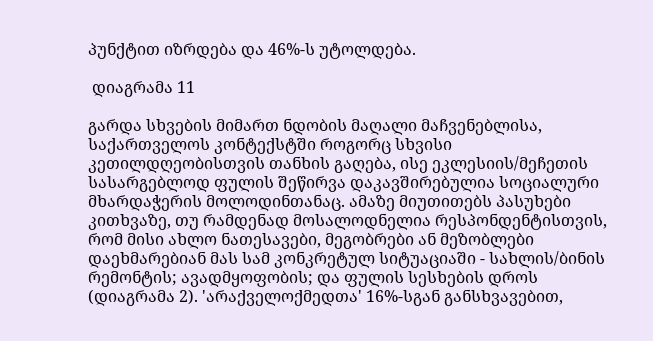პუნქტით იზრდება და 46%-ს უტოლდება.

 დიაგრამა 11

გარდა სხვების მიმართ ნდობის მაღალი მაჩვენებლისა, საქართველოს კონტექსტში როგორც სხვისი კეთილდღეობისთვის თანხის გაღება, ისე ეკლესიის/მეჩეთის სასარგებლოდ ფულის შეწირვა დაკავშირებულია სოციალური მხარდაჭერის მოლოდინთანაც. ამაზე მიუთითებს პასუხები კითხვაზე, თუ რამდენად მოსალოდნელია რესპონდენტისთვის, რომ მისი ახლო ნათესავები, მეგობრები ან მეზობლები დაეხმარებიან მას სამ კონკრეტულ სიტუაციაში - სახლის/ბინის რემონტის; ავადმყოფობის; და ფულის სესხების დროს (დიაგრამა 2). 'არაქველოქმედთა' 16%-სგან განსხვავებით,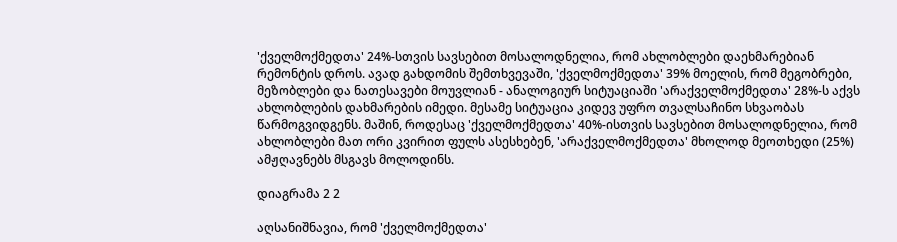'ქველმოქმედთა' 24%-სთვის სავსებით მოსალოდნელია, რომ ახლობლები დაეხმარებიან რემონტის დროს. ავად გახდომის შემთხვევაში, 'ქველმოქმედთა' 39% მოელის, რომ მეგობრები, მეზობლები და ნათესავები მოუვლიან - ანალოგიურ სიტუაციაში 'არაქველმოქმედთა' 28%-ს აქვს ახლობლების დახმარების იმედი. მესამე სიტუაცია კიდევ უფრო თვალსაჩინო სხვაობას წარმოგვიდგენს. მაშინ, როდესაც 'ქველმოქმედთა' 40%-ისთვის სავსებით მოსალოდნელია, რომ ახლობლები მათ ორი კვირით ფულს ასესხებენ, 'არაქველმოქმედთა' მხოლოდ მეოთხედი (25%) ამჟღავნებს მსგავს მოლოდინს.

დიაგრამა 2 2

აღსანიშნავია, რომ 'ქველმოქმედთა'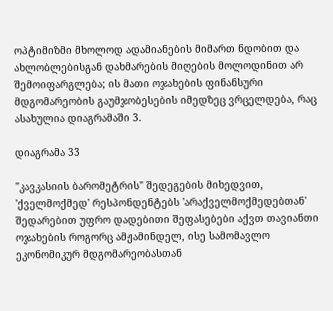ოპტიმიზმი მხოლოდ ადამიანების მიმართ ნდობით და ახლობლებისგან დახმარების მიღების მოლოდინით არ შემოიფარგლება; ის მათი ოჯახების ფინანსური მდგომარეობის გაუმჯობესების იმედზეც ვრცელდება, რაც ასახულია დიაგრამაში 3.

დიაგრამა 33

"კავკასიის ბარომეტრის" შედეგების მიხედვით, 'ქველმოქმედ' რესპონდენტებს 'არაქველმოქმედებთან' შედარებით უფრო დადებითი შეფასებები აქვთ თავიანთი ოჯახების როგორც ამჟამინდელ, ისე სამომავლო ეკონომიკურ მდგომარეობასთან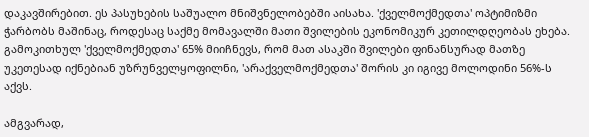დაკავშირებით. ეს პასუხების საშუალო მნიშვნელობებში აისახა. 'ქველმოქმედთა' ოპტიმიზმი ჭარბობს მაშინაც, როდესაც საქმე მომავალში მათი შვილების ეკონომიკურ კეთილდღეობას ეხება. გამოკითხულ 'ქველმოქმედთა' 65% მიიჩნევს, რომ მათ ასაკში შვილები ფინანსურად მათზე უკეთესად იქნებიან უზრუნველყოფილნი, 'არაქველმოქმედთა' შორის კი იგივე მოლოდინი 56%-ს აქვს.

ამგვარად,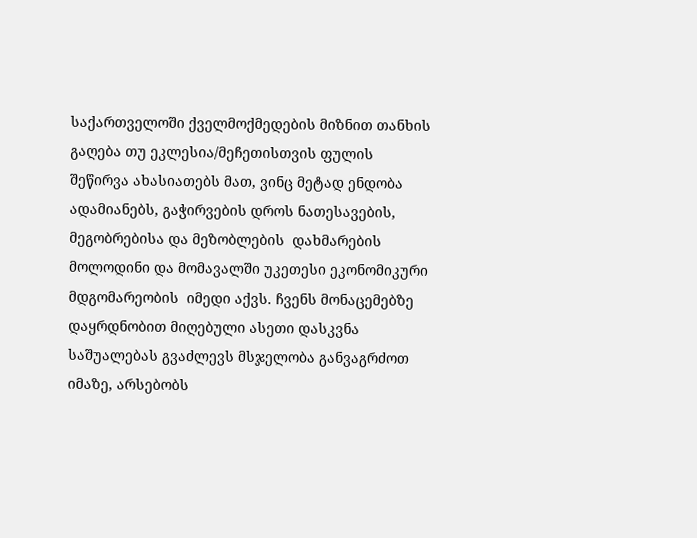საქართველოში ქველმოქმედების მიზნით თანხის გაღება თუ ეკლესია/მეჩეთისთვის ფულის შეწირვა ახასიათებს მათ, ვინც მეტად ენდობა ადამიანებს, გაჭირვების დროს ნათესავების, მეგობრებისა და მეზობლების  დახმარების მოლოდინი და მომავალში უკეთესი ეკონომიკური მდგომარეობის  იმედი აქვს. ჩვენს მონაცემებზე დაყრდნობით მიღებული ასეთი დასკვნა საშუალებას გვაძლევს მსჯელობა განვაგრძოთ იმაზე, არსებობს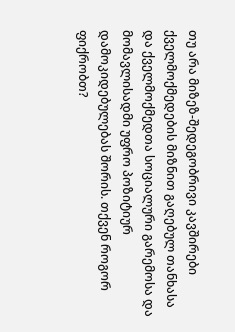თუ არა მიზეზ-შედეგობრივი კავშირები ქველმოქმედების მიზნით გაღებულ თანხასა და ქველმოქმედთა სოციალური გარემოსა და მომავლისადმი უფრო პოზიტიურ დამოკიდებულებას შორის. თქვენ როგორ ფიქრობთ?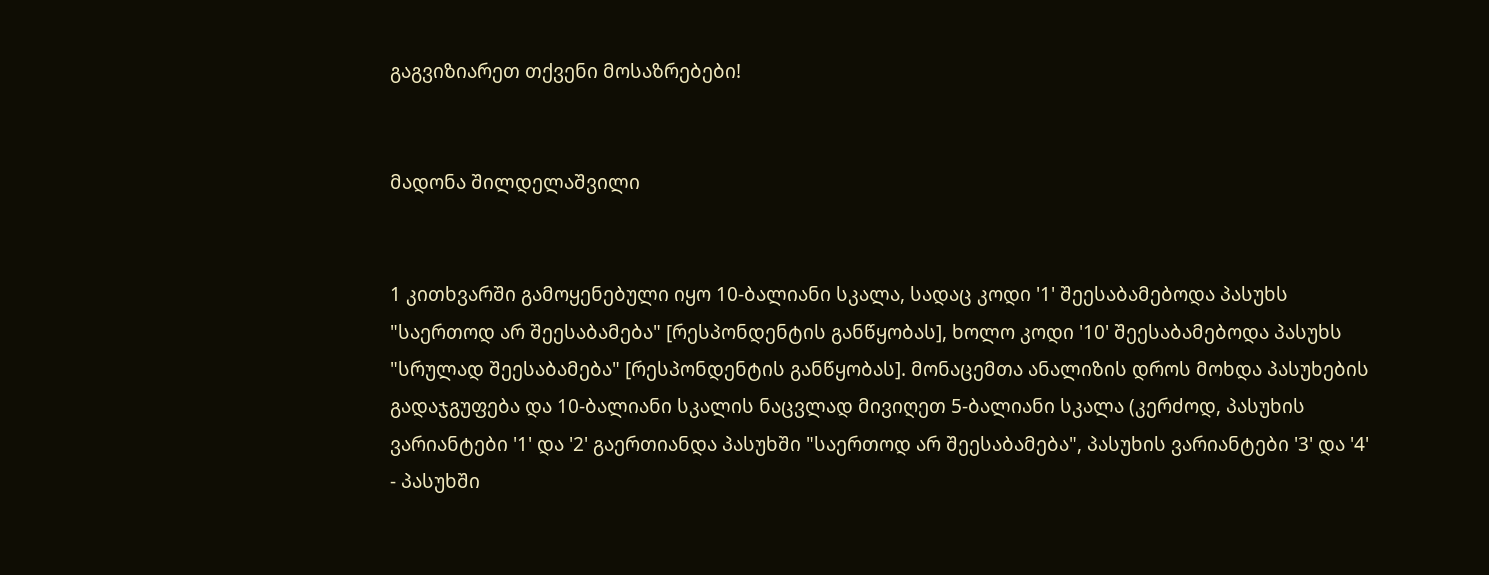გაგვიზიარეთ თქვენი მოსაზრებები!


მადონა შილდელაშვილი


1 კითხვარში გამოყენებული იყო 10-ბალიანი სკალა, სადაც კოდი '1' შეესაბამებოდა პასუხს "საერთოდ არ შეესაბამება" [რესპონდენტის განწყობას], ხოლო კოდი '10' შეესაბამებოდა პასუხს "სრულად შეესაბამება" [რესპონდენტის განწყობას]. მონაცემთა ანალიზის დროს მოხდა პასუხების გადაჯგუფება და 10-ბალიანი სკალის ნაცვლად მივიღეთ 5-ბალიანი სკალა (კერძოდ, პასუხის ვარიანტები '1' და '2' გაერთიანდა პასუხში "საერთოდ არ შეესაბამება", პასუხის ვარიანტები '3' და '4' - პასუხში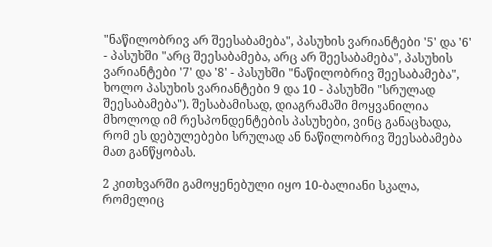"ნაწილობრივ არ შეესაბამება", პასუხის ვარიანტები '5' და '6' - პასუხში "არც შეესაბამება, არც არ შეესაბამება", პასუხის ვარიანტები '7' და '8' - პასუხში "ნაწილობრივ შეესაბამება", ხოლო პასუხის ვარიანტები 9 და 10 - პასუხში "სრულად შეესაბამება"). შესაბამისად, დიაგრამაში მოყვანილია მხოლოდ იმ რესპონდენტების პასუხები, ვინც განაცხადა, რომ ეს დებულებები სრულად ან ნაწილობრივ შეესაბამება მათ განწყობას.

2 კითხვარში გამოყენებული იყო 10-ბალიანი სკალა, რომელიც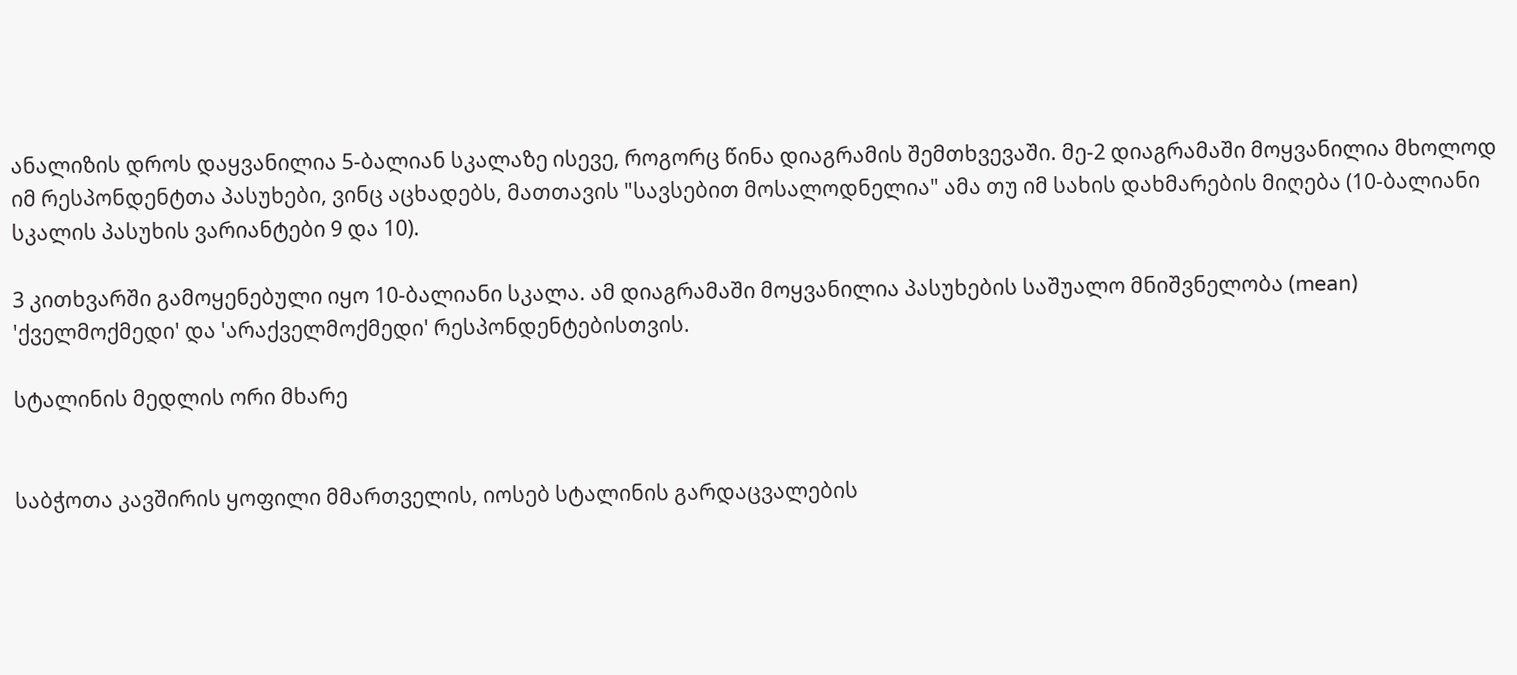ანალიზის დროს დაყვანილია 5-ბალიან სკალაზე ისევე, როგორც წინა დიაგრამის შემთხვევაში. მე-2 დიაგრამაში მოყვანილია მხოლოდ იმ რესპონდენტთა პასუხები, ვინც აცხადებს, მათთავის "სავსებით მოსალოდნელია" ამა თუ იმ სახის დახმარების მიღება (10-ბალიანი სკალის პასუხის ვარიანტები 9 და 10).

3 კითხვარში გამოყენებული იყო 10-ბალიანი სკალა. ამ დიაგრამაში მოყვანილია პასუხების საშუალო მნიშვნელობა (mean) 'ქველმოქმედი' და 'არაქველმოქმედი' რესპონდენტებისთვის.

სტალინის მედლის ორი მხარე


საბჭოთა კავშირის ყოფილი მმართველის, იოსებ სტალინის გარდაცვალების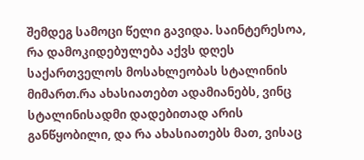შემდეგ სამოცი წელი გავიდა. საინტერესოა, რა დამოკიდებულება აქვს დღეს საქართველოს მოსახლეობას სტალინის მიმართ.რა ახასიათებთ ადამიანებს, ვინც სტალინისადმი დადებითად არის განწყობილი, და რა ახასიათებს მათ, ვისაც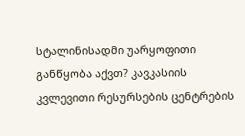სტალინისადმი უარყოფითი განწყობა აქვთ? კავკასიის კვლევითი რესურსების ცენტრების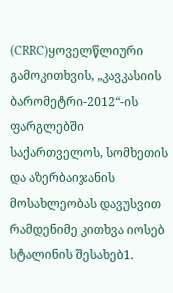(CRRC)ყოველწლიური გამოკითხვის, „კავკასიის ბარომეტრი-2012“-ის ფარგლებში საქართველოს, სომხეთის და აზერბაიჯანის მოსახლეობას დავუსვით რამდენიმე კითხვა იოსებ სტალინის შესახებ1.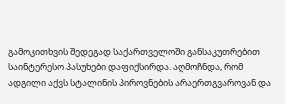გამოკითხვის შედეგად საქართველოში განსაკუთრებით საინტერესო პასუხები დაფიქსირდა. აღმოჩნდა, რომ ადგილი აქვს სტალინის პიროვნების არაერთგვაროვან და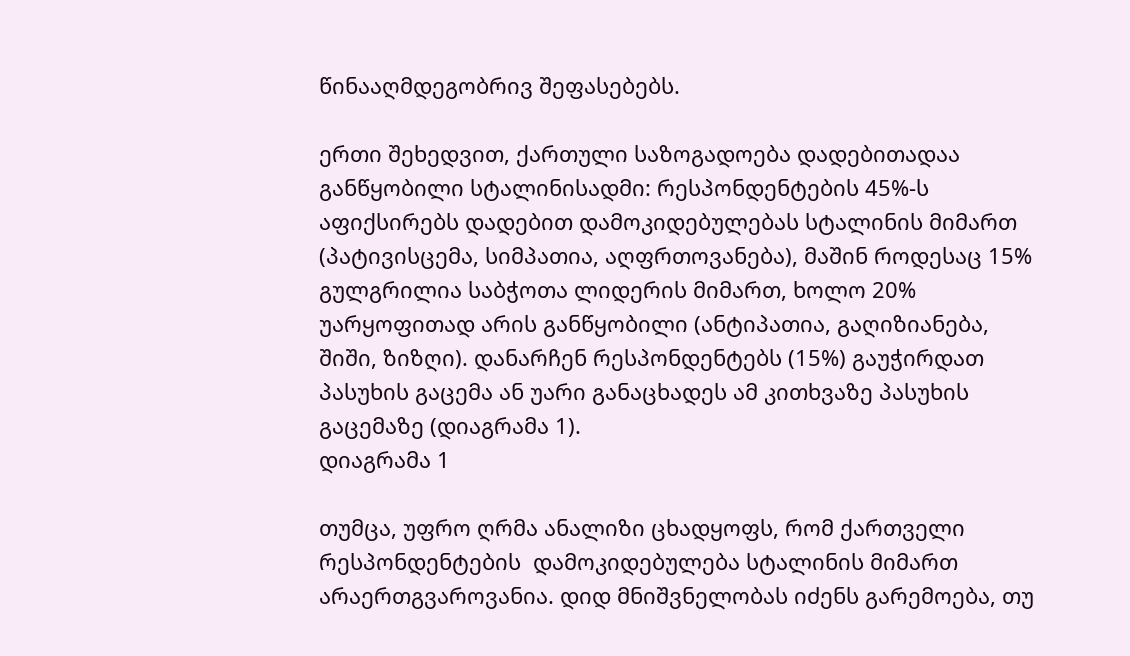წინააღმდეგობრივ შეფასებებს.

ერთი შეხედვით, ქართული საზოგადოება დადებითადაა განწყობილი სტალინისადმი: რესპონდენტების 45%-ს აფიქსირებს დადებით დამოკიდებულებას სტალინის მიმართ (პატივისცემა, სიმპათია, აღფრთოვანება), მაშინ როდესაც 15% გულგრილია საბჭოთა ლიდერის მიმართ, ხოლო 20% უარყოფითად არის განწყობილი (ანტიპათია, გაღიზიანება, შიში, ზიზღი). დანარჩენ რესპონდენტებს (15%) გაუჭირდათ პასუხის გაცემა ან უარი განაცხადეს ამ კითხვაზე პასუხის გაცემაზე (დიაგრამა 1).
დიაგრამა 1

თუმცა, უფრო ღრმა ანალიზი ცხადყოფს, რომ ქართველი რესპონდენტების  დამოკიდებულება სტალინის მიმართ არაერთგვაროვანია. დიდ მნიშვნელობას იძენს გარემოება, თუ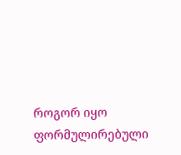როგორ იყო ფორმულირებული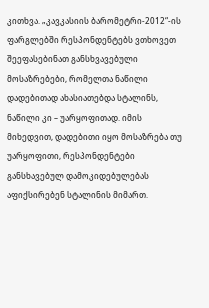კითხვა. „კავკასიის ბარომეტრი-2012“-ის ფარგლებში რესპონდენტებს ვთხოვეთ შეეფასებინათ განსხვავებული მოსაზრებები, რომელთა ნაწილი დადებითად ახასიათებდა სტალინს, ნაწილი კი – უარყოფითად. იმის მიხედვით, დადებითი იყო მოსაზრება თუ უარყოფითი, რესპონდენტები განსხავებულ დამოკიდებულებას აფიქსირებენ სტალინის მიმართ.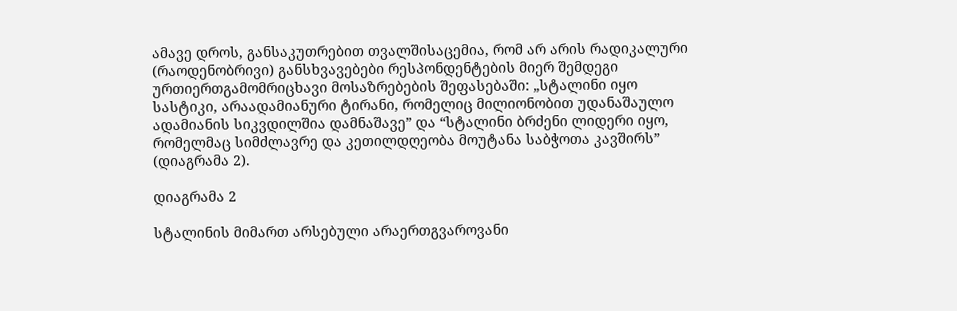ამავე დროს, განსაკუთრებით თვალშისაცემია, რომ არ არის რადიკალური (რაოდენობრივი) განსხვავებები რესპონდენტების მიერ შემდეგი ურთიერთგამომრიცხავი მოსაზრებების შეფასებაში: „სტალინი იყო სასტიკი, არაადამიანური ტირანი, რომელიც მილიონობით უდანაშაულო ადამიანის სიკვდილშია დამნაშავე” და “სტალინი ბრძენი ლიდერი იყო, რომელმაც სიმძლავრე და კეთილდღეობა მოუტანა საბჭოთა კავშირს” (დიაგრამა 2).

დიაგრამა 2

სტალინის მიმართ არსებული არაერთგვაროვანი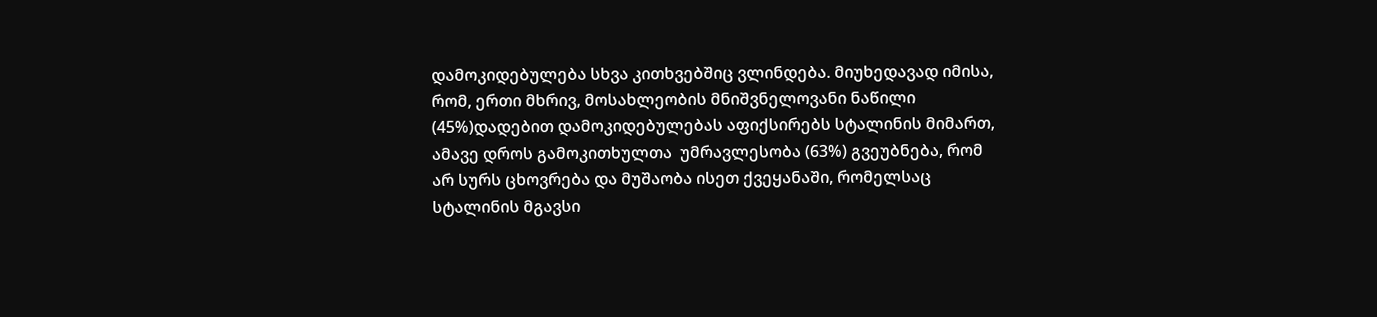დამოკიდებულება სხვა კითხვებშიც ვლინდება. მიუხედავად იმისა, რომ, ერთი მხრივ, მოსახლეობის მნიშვნელოვანი ნაწილი (45%)დადებით დამოკიდებულებას აფიქსირებს სტალინის მიმართ, ამავე დროს გამოკითხულთა  უმრავლესობა (63%) გვეუბნება, რომ არ სურს ცხოვრება და მუშაობა ისეთ ქვეყანაში, რომელსაც სტალინის მგავსი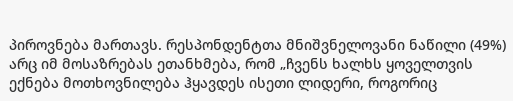პიროვნება მართავს. რესპონდენტთა მნიშვნელოვანი ნაწილი (49%) არც იმ მოსაზრებას ეთანხმება, რომ „ჩვენს ხალხს ყოველთვის ექნება მოთხოვნილება ჰყავდეს ისეთი ლიდერი, როგორიც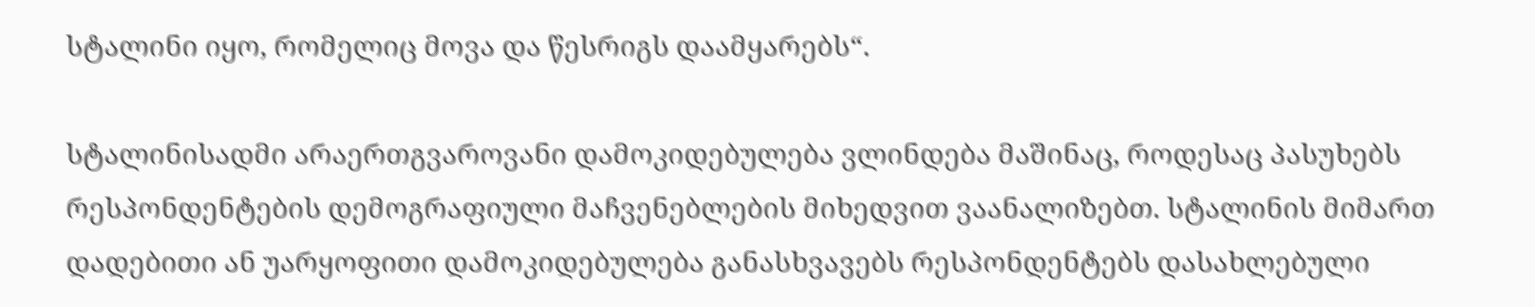სტალინი იყო, რომელიც მოვა და წესრიგს დაამყარებს“.

სტალინისადმი არაერთგვაროვანი დამოკიდებულება ვლინდება მაშინაც, როდესაც პასუხებს რესპონდენტების დემოგრაფიული მაჩვენებლების მიხედვით ვაანალიზებთ. სტალინის მიმართ დადებითი ან უარყოფითი დამოკიდებულება განასხვავებს რესპონდენტებს დასახლებული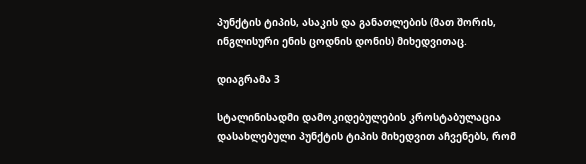პუნქტის ტიპის, ასაკის და განათლების (მათ შორის, ინგლისური ენის ცოდნის დონის) მიხედვითაც.

დიაგრამა 3

სტალინისადმი დამოკიდებულების კროსტაბულაცია დასახლებული პუნქტის ტიპის მიხედვით აჩვენებს, რომ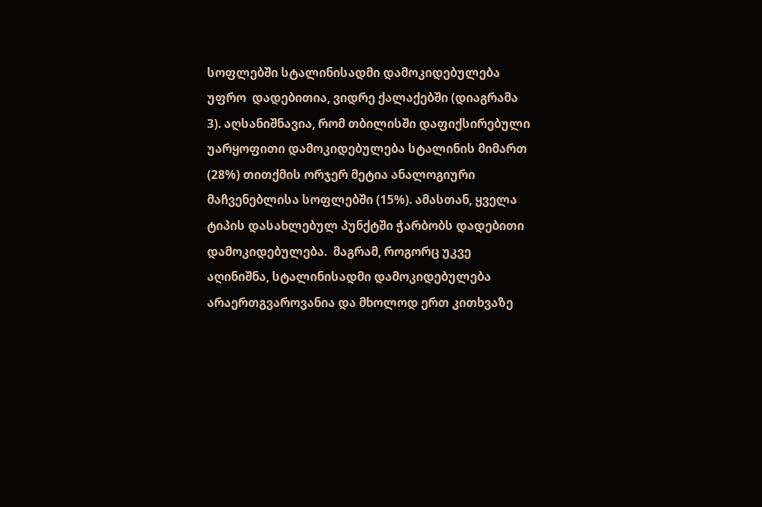სოფლებში სტალინისადმი დამოკიდებულება უფრო  დადებითია, ვიდრე ქალაქებში (დიაგრამა 3). აღსანიშნავია, რომ თბილისში დაფიქსირებული უარყოფითი დამოკიდებულება სტალინის მიმართ (28%) თითქმის ორჯერ მეტია ანალოგიური მაჩვენებლისა სოფლებში (15%). ამასთან, ყველა ტიპის დასახლებულ პუნქტში ჭარბობს დადებითი დამოკიდებულება.  მაგრამ, როგორც უკვე აღინიშნა, სტალინისადმი დამოკიდებულება არაერთგვაროვანია და მხოლოდ ერთ კითხვაზე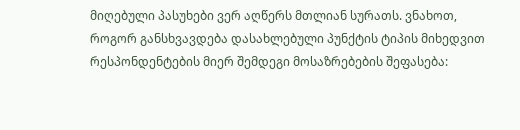მიღებული პასუხები ვერ აღწერს მთლიან სურათს. ვნახოთ, როგორ განსხვავდება დასახლებული პუნქტის ტიპის მიხედვით რესპონდენტების მიერ შემდეგი მოსაზრებების შეფასება: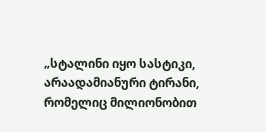„სტალინი იყო სასტიკი, არაადამიანური ტირანი, რომელიც მილიონობით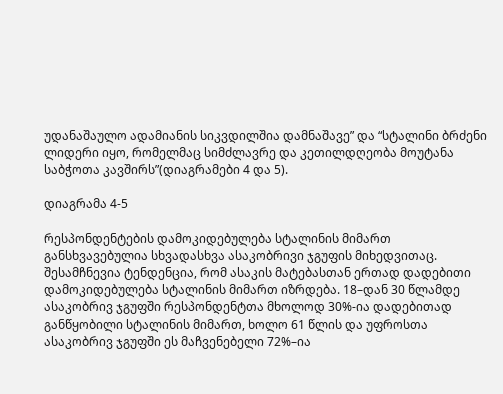უდანაშაულო ადამიანის სიკვდილშია დამნაშავე” და “სტალინი ბრძენი ლიდერი იყო, რომელმაც სიმძლავრე და კეთილდღეობა მოუტანა საბჭოთა კავშირს”(დიაგრამები 4 და 5).

დიაგრამა 4-5

რესპონდენტების დამოკიდებულება სტალინის მიმართ განსხვავებულია სხვადასხვა ასაკობრივი ჯგუფის მიხედვითაც. შესამჩნევია ტენდენცია, რომ ასაკის მატებასთან ერთად დადებითი დამოკიდებულება სტალინის მიმართ იზრდება. 18–დან 30 წლამდე ასაკობრივ ჯგუფში რესპონდენტთა მხოლოდ 30%-ია დადებითად განწყობილი სტალინის მიმართ, ხოლო 61 წლის და უფროსთა ასაკობრივ ჯგუფში ეს მაჩვენებელი 72%–ია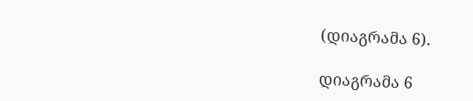(დიაგრამა 6).

დიაგრამა 6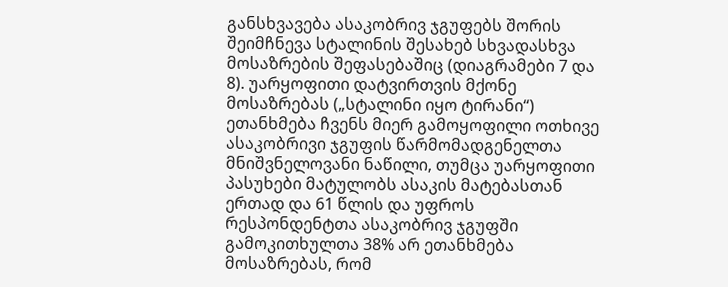განსხვავება ასაკობრივ ჯგუფებს შორის შეიმჩნევა სტალინის შესახებ სხვადასხვა მოსაზრების შეფასებაშიც (დიაგრამები 7 და 8). უარყოფითი დატვირთვის მქონე მოსაზრებას („სტალინი იყო ტირანი“) ეთანხმება ჩვენს მიერ გამოყოფილი ოთხივე ასაკობრივი ჯგუფის წარმომადგენელთა მნიშვნელოვანი ნაწილი, თუმცა უარყოფითი პასუხები მატულობს ასაკის მატებასთან ერთად და 61 წლის და უფროს რესპონდენტთა ასაკობრივ ჯგუფში გამოკითხულთა 38% არ ეთანხმება მოსაზრებას, რომ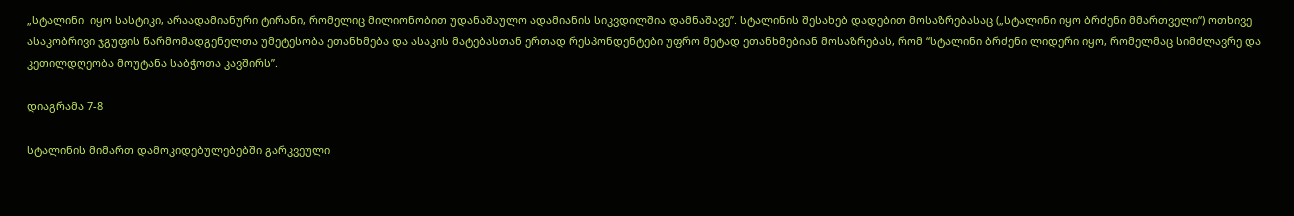„სტალინი  იყო სასტიკი, არაადამიანური ტირანი, რომელიც მილიონობით უდანაშაულო ადამიანის სიკვდილშია დამნაშავე”. სტალინის შესახებ დადებით მოსაზრებასაც („სტალინი იყო ბრძენი მმართველი“) ოთხივე ასაკობრივი ჯგუფის წარმომადგენელთა უმეტესობა ეთანხმება და ასაკის მატებასთან ერთად რესპონდენტები უფრო მეტად ეთანხმებიან მოსაზრებას, რომ “სტალინი ბრძენი ლიდერი იყო, რომელმაც სიმძლავრე და კეთილდღეობა მოუტანა საბჭოთა კავშირს”.

დიაგრამა 7-8

სტალინის მიმართ დამოკიდებულებებში გარკვეული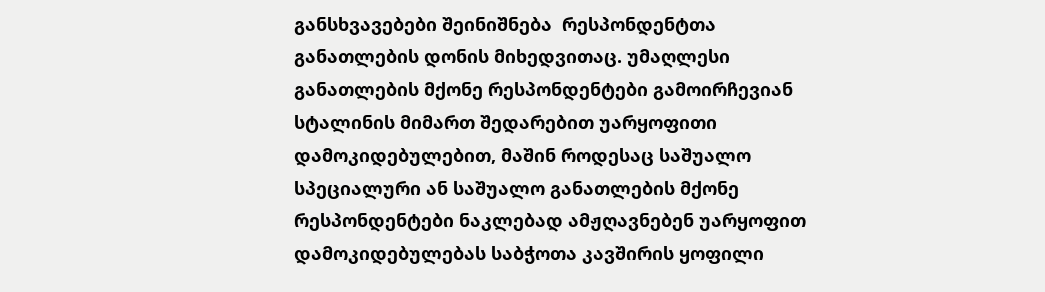განსხვავებები შეინიშნება  რესპონდენტთა განათლების დონის მიხედვითაც. უმაღლესი განათლების მქონე რესპონდენტები გამოირჩევიან სტალინის მიმართ შედარებით უარყოფითი დამოკიდებულებით, მაშინ როდესაც საშუალო სპეციალური ან საშუალო განათლების მქონე რესპონდენტები ნაკლებად ამჟღავნებენ უარყოფით დამოკიდებულებას საბჭოთა კავშირის ყოფილი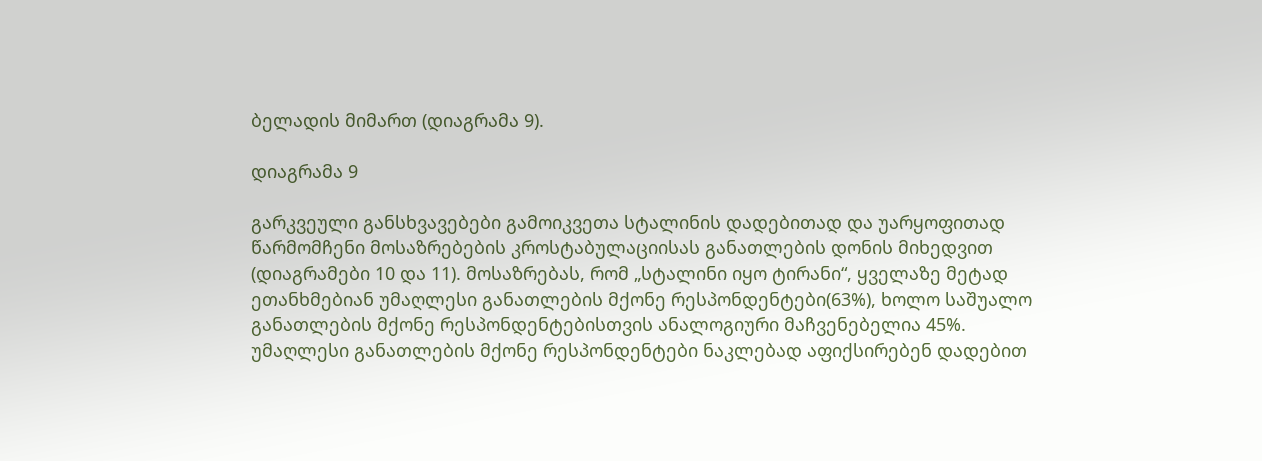ბელადის მიმართ (დიაგრამა 9).

დიაგრამა 9

გარკვეული განსხვავებები გამოიკვეთა სტალინის დადებითად და უარყოფითად წარმომჩენი მოსაზრებების კროსტაბულაციისას განათლების დონის მიხედვით (დიაგრამები 10 და 11). მოსაზრებას, რომ „სტალინი იყო ტირანი“, ყველაზე მეტად ეთანხმებიან უმაღლესი განათლების მქონე რესპონდენტები(63%), ხოლო საშუალო განათლების მქონე რესპონდენტებისთვის ანალოგიური მაჩვენებელია 45%.  უმაღლესი განათლების მქონე რესპონდენტები ნაკლებად აფიქსირებენ დადებით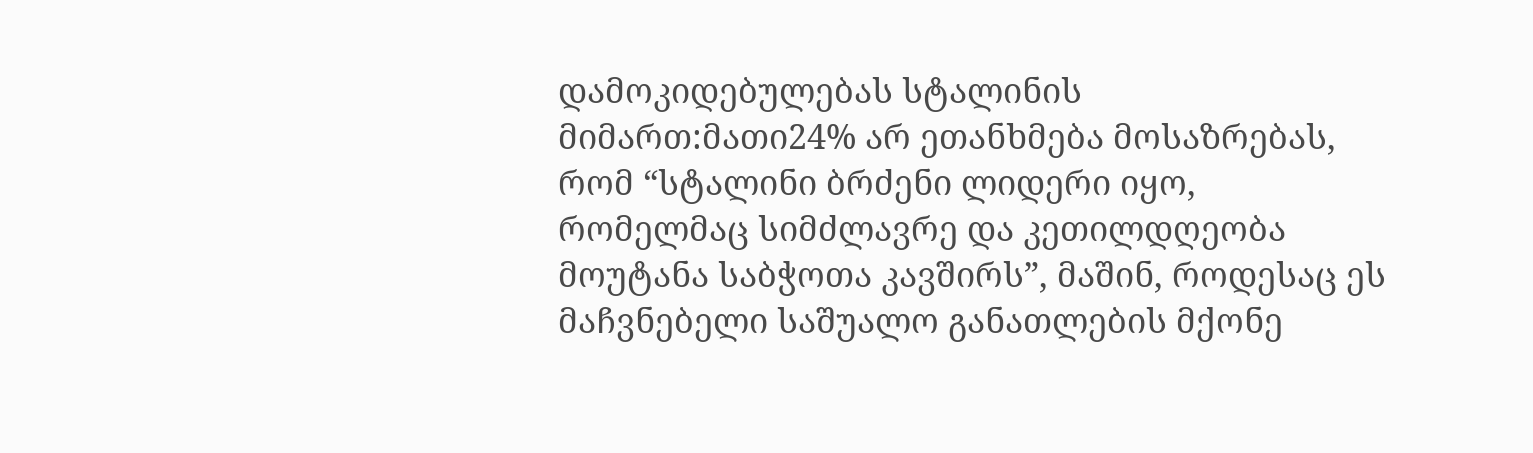დამოკიდებულებას სტალინის მიმართ:მათი24% არ ეთანხმება მოსაზრებას, რომ “სტალინი ბრძენი ლიდერი იყო, რომელმაც სიმძლავრე და კეთილდღეობა მოუტანა საბჭოთა კავშირს”, მაშინ, როდესაც ეს მაჩვნებელი საშუალო განათლების მქონე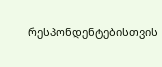რესპონდენტებისთვის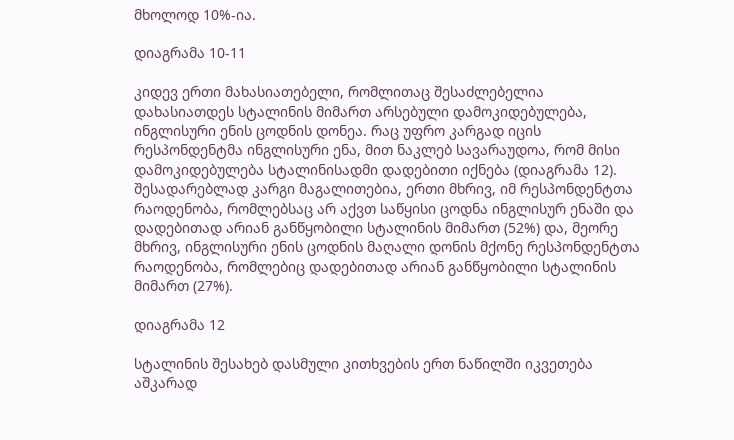მხოლოდ 10%-ია.

დიაგრამა 10-11

კიდევ ერთი მახასიათებელი, რომლითაც შესაძლებელია დახასიათდეს სტალინის მიმართ არსებული დამოკიდებულება, ინგლისური ენის ცოდნის დონეა. რაც უფრო კარგად იცის რესპონდენტმა ინგლისური ენა, მით ნაკლებ სავარაუდოა, რომ მისი დამოკიდებულება სტალინისადმი დადებითი იქნება (დიაგრამა 12). შესადარებლად კარგი მაგალითებია, ერთი მხრივ, იმ რესპონდენტთა რაოდენობა, რომლებსაც არ აქვთ საწყისი ცოდნა ინგლისურ ენაში და დადებითად არიან განწყობილი სტალინის მიმართ (52%) და, მეორე მხრივ, ინგლისური ენის ცოდნის მაღალი დონის მქონე რესპონდენტთა რაოდენობა, რომლებიც დადებითად არიან განწყობილი სტალინის მიმართ (27%).

დიაგრამა 12

სტალინის შესახებ დასმული კითხვების ერთ ნაწილში იკვეთება აშკარად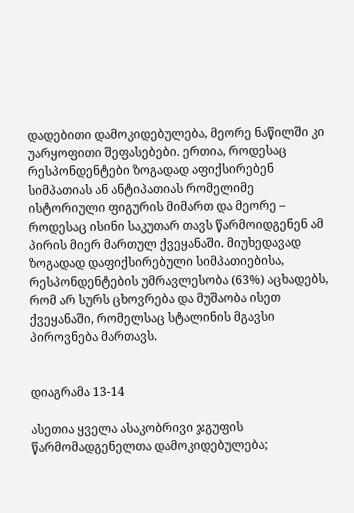დადებითი დამოკიდებულება, მეორე ნაწილში კი უარყოფითი შეფასებები. ერთია, როდესაც რესპონდენტები ზოგადად აფიქსირებენ სიმპათიას ან ანტიპათიას რომელიმე ისტორიული ფიგურის მიმართ და მეორე – როდესაც ისინი საკუთარ თავს წარმოიდგენენ ამ პირის მიერ მართულ ქვეყანაში. მიუხედავად ზოგადად დაფიქსირებული სიმპათიებისა, რესპონდენტების უმრავლესობა (63%) აცხადებს, რომ არ სურს ცხოვრება და მუშაობა ისეთ ქვეყანაში, რომელსაც სტალინის მგავსი პიროვნება მართავს.


დიაგრამა 13-14

ასეთია ყველა ასაკობრივი ჯგუფის წარმომადგენელთა დამოკიდებულება;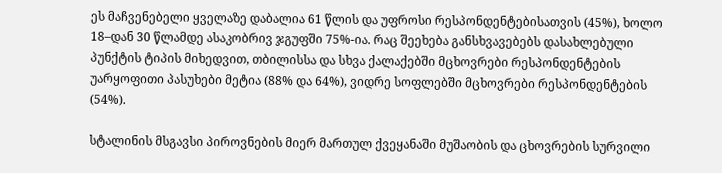ეს მაჩვენებელი ყველაზე დაბალია 61 წლის და უფროსი რესპონდენტებისათვის (45%), ხოლო 18–დან 30 წლამდე ასაკობრივ ჯგუფში 75%-ია. რაც შეეხება განსხვავებებს დასახლებული პუნქტის ტიპის მიხედვით, თბილისსა და სხვა ქალაქებში მცხოვრები რესპონდენტების უარყოფითი პასუხები მეტია (88% და 64%), ვიდრე სოფლებში მცხოვრები რესპონდენტების (54%).

სტალინის მსგავსი პიროვნების მიერ მართულ ქვეყანაში მუშაობის და ცხოვრების სურვილი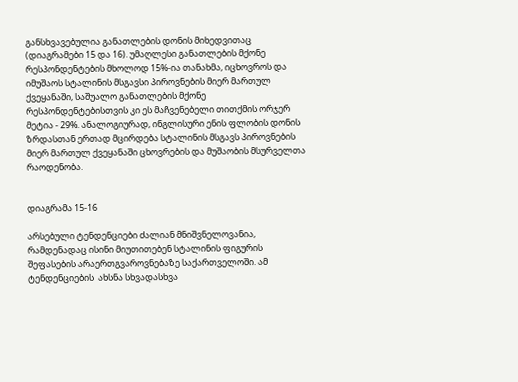განსხვავებულია განათლების დონის მიხედვითაც (დიაგრამები 15 და 16). უმაღლესი განათლების მქონე რესპონდენტების მხოლოდ 15%-ია თანახმა, იცხოვროს და იმუშაოს სტალინის მსგავსი პიროვნების მიერ მართულ ქვეყანაში, საშუალო განათლების მქონე რესპონდენტებისთვის კი ეს მაჩვენებელი თითქმის ორჯერ მეტია - 29%. ანალოგიურად, ინგლისური ენის ფლობის დონის ზრდასთან ერთად მცირდება სტალინის მსგავს პიროვნების მიერ მართულ ქვეყანაში ცხოვრების და მუშაობის მსურველთა რაოდენობა.


დიაგრამა 15-16

არსებული ტენდენციები ძალიან მნიშვნელოვანია, რამდენადაც ისინი მიუთითებენ სტალინის ფიგურის შეფასების არაერთგვაროვნებაზე საქართველოში. ამ ტენდენციების  ახსნა სხვადასხვა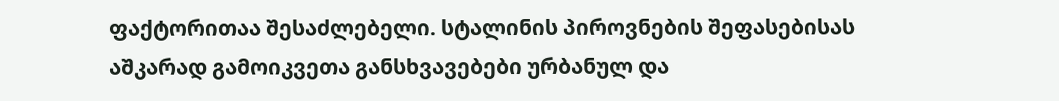ფაქტორითაა შესაძლებელი. სტალინის პიროვნების შეფასებისას აშკარად გამოიკვეთა განსხვავებები ურბანულ და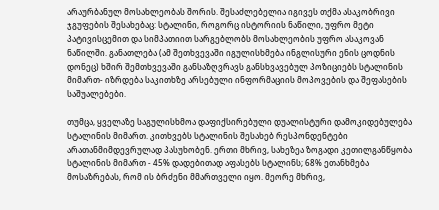არაურბანულ მოსახლეობას შორის. შესაძლებელია იგივეს თქმა ასაკობრივი ჯგუფების შესახებაც: სტალინი, როგორც ისტორიის ნაწილი, უფრო მეტი პატივისცემით და სიმპათიით სარგებლობს მოსახლეობის უფრო ასაკოვან ნაწილში. განათლება (ამ შეთხვევაში იგულისხმება ინგლისური ენის ცოდნის დონეც) ხშირ შემთხვევაში განსაზღვრავს განსხვავებულ პოზიციებს სტალინის მიმართ- იზრდება საკითხზე არსებული ინფორმაციის მოპოვების და შეფასების საშუალებები.

თუმცა, ყველაზე საგულისხმოა დაფიქსირებული დუალისტური დამოკიდებულება სტალინის მიმართ. კითხვებს სტალინის შესახებ რესპონდენტები არათანმიმდევრულად პასუხობენ. ერთი მხრივ, სახეზეა ზოგადი კეთილგანწყობა სტალინის მიმართ - 45% დადებითად აფასებს სტალინს; 68% ეთანხმება მოსაზრებას, რომ ის ბრძენი მმართველი იყო. მეორე მხრივ,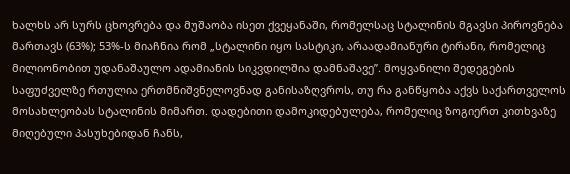ხალხს არ სურს ცხოვრება და მუშაობა ისეთ ქვეყანაში, რომელსაც სტალინის მგავსი პიროვნება მართავს (63%); 53%-ს მიაჩნია რომ „სტალინი იყო სასტიკი, არაადამიანური ტირანი, რომელიც მილიონობით უდანაშაულო ადამიანის სიკვდილშია დამნაშავე”. მოყვანილი შედეგების საფუძველზე რთულია ერთმნიშვნელოვნად განისაზღვროს, თუ რა განწყობა აქვს საქართველოს მოსახლეობას სტალინის მიმართ. დადებითი დამოკიდებულება, რომელიც ზოგიერთ კითხვაზე მიღებული პასუხებიდან ჩანს,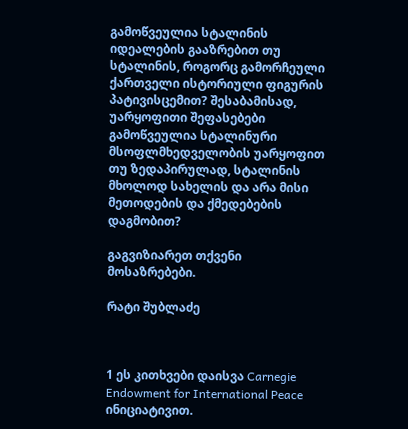გამოწვეულია სტალინის იდეალების გააზრებით თუ სტალინის, როგორც გამორჩეული ქართველი ისტორიული ფიგურის პატივისცემით? შესაბამისად, უარყოფითი შეფასებები გამოწვეულია სტალინური მსოფლმხედველობის უარყოფით თუ ზედაპირულად, სტალინის მხოლოდ სახელის და არა მისი მეთოდების და ქმედებების დაგმობით?

გაგვიზიარეთ თქვენი მოსაზრებები.

რატი შუბლაძე



1 ეს კითხვები დაისვა Carnegie Endowment for International Peace ინიციატივით.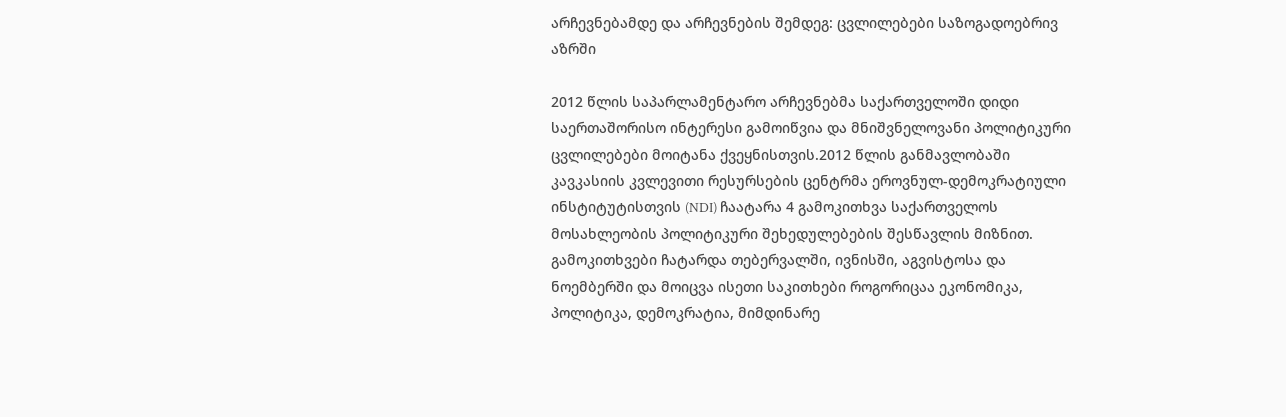არჩევნებამდე და არჩევნების შემდეგ: ცვლილებები საზოგადოებრივ აზრში

2012 წლის საპარლამენტარო არჩევნებმა საქართველოში დიდი საერთაშორისო ინტერესი გამოიწვია და მნიშვნელოვანი პოლიტიკური ცვლილებები მოიტანა ქვეყნისთვის.2012 წლის განმავლობაში კავკასიის კვლევითი რესურსების ცენტრმა ეროვნულ-დემოკრატიული ინსტიტუტისთვის (NDI) ჩაატარა 4 გამოკითხვა საქართველოს მოსახლეობის პოლიტიკური შეხედულებების შესწავლის მიზნით. გამოკითხვები ჩატარდა თებერვალში, ივნისში, აგვისტოსა და ნოემბერში და მოიცვა ისეთი საკითხები როგორიცაა ეკონომიკა, პოლიტიკა, დემოკრატია, მიმდინარე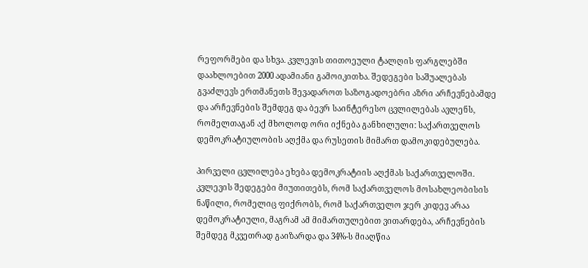რეფორმები და სხვა. კვლევის თითოეული ტალღის ფარგლებში დაახლოებით 2000 ადამიანი გამოიკითხა. შედეგები საშუალებას გვაძლევს ერთმანეთს შევადაროთ საზოგადოებრი აზრი არჩევნებამდე და არჩევნების შემდეგ და ბევრ საინტერესო ცვლილებას ავლენს, რომელთაგან აქ მხოლოდ ორი იქნება განხილული: საქართველოს დემოკრატიულობის აღქმა და რუსეთის მიმართ დამოკიდებულება.

პირველი ცვლილება ეხება დემოკრატიის აღქმას საქართველოში. კვლევის შედეგები მიუთითებს, რომ საქართველოს მოსახლეობისის ნაწილი, რომელიც ფიქრობს, რომ საქართველო ჯერ კიდევ არაა დემოკრატიული, მაგრამ ამ მიმართულებით ვითარდება, არჩევნების შემდეგ მკვეთრად გაიზარდა და 34%-ს მიაღწია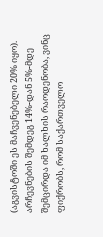(აგვისტოში ეს მაჩვენებელი 20% იყო). არჩევნების შემდეგ 14%-დან 5%-მდე შემცირდა იმ ხალხის რაოდენობა, ვინც ფიქრობს, რომ საქართველო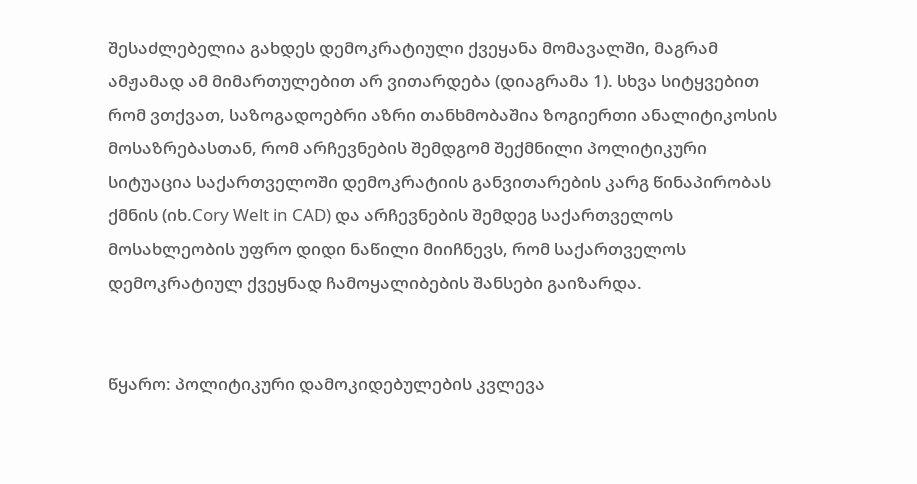შესაძლებელია გახდეს დემოკრატიული ქვეყანა მომავალში, მაგრამ ამჟამად ამ მიმართულებით არ ვითარდება (დიაგრამა 1). სხვა სიტყვებით რომ ვთქვათ, საზოგადოებრი აზრი თანხმობაშია ზოგიერთი ანალიტიკოსის მოსაზრებასთან, რომ არჩევნების შემდგომ შექმნილი პოლიტიკური სიტუაცია საქართველოში დემოკრატიის განვითარების კარგ წინაპირობას ქმნის (იხ.Cory Welt in CAD) და არჩევნების შემდეგ საქართველოს მოსახლეობის უფრო დიდი ნაწილი მიიჩნევს, რომ საქართველოს დემოკრატიულ ქვეყნად ჩამოყალიბების შანსები გაიზარდა.


წყარო: პოლიტიკური დამოკიდებულების კვლევა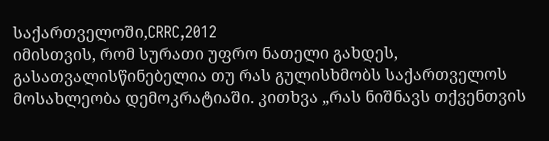საქართველოში,CRRC,2012
იმისთვის, რომ სურათი უფრო ნათელი გახდეს, გასათვალისწინებელია თუ რას გულისხმობს საქართველოს მოსახლეობა დემოკრატიაში. კითხვა „რას ნიშნავს თქვენთვის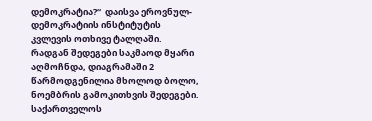დემოკრატია?“  დაისვა ეროვნულ-დემოკრატიის ინსტიტუტის კვლევის ოთხივე ტალღაში. რადგან შედეგები საკმაოდ მყარი აღმოჩნდა, დიაგრამაში 2 წარმოდგენილია მხოლოდ ბოლო, ნოემბრის გამოკითხვის შედეგები. საქართველოს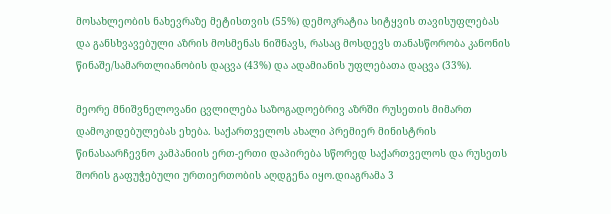მოსახლეობის ნახევრაზე მეტისთვის (55%) დემოკრატია სიტყვის თავისუფლებას და განსხვავებული აზრის მოსმენას ნიშნავს, რასაც მოსდევს თანასწორობა კანონის წინაშე/სამართლიანობის დაცვა (43%) და ადამიანის უფლებათა დაცვა (33%).

მეორე მნიშვნელოვანი ცვლილება საზოგადოებრივ აზრში რუსეთის მიმართ დამოკიდებულებას ეხება. საქართველოს ახალი პრემიერ მინისტრის წინასაარჩევნო კამპანიის ერთ-ერთი დაპირება სწორედ საქართველოს და რუსეთს შორის გაფუჭებული ურთიერთობის აღდგენა იყო.დიაგრამა 3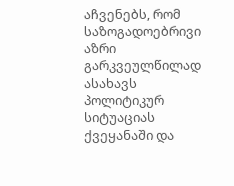აჩვენებს, რომ საზოგადოებრივი აზრი გარკვეულწილად ასახავს პოლიტიკურ სიტუაციას ქვეყანაში და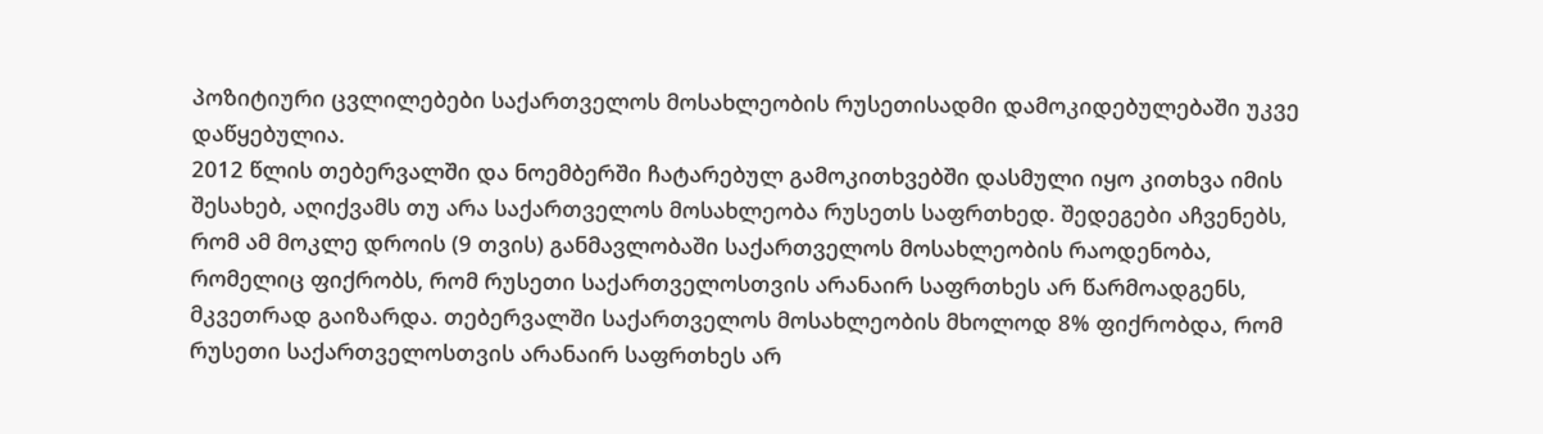პოზიტიური ცვლილებები საქართველოს მოსახლეობის რუსეთისადმი დამოკიდებულებაში უკვე დაწყებულია.
2012 წლის თებერვალში და ნოემბერში ჩატარებულ გამოკითხვებში დასმული იყო კითხვა იმის შესახებ, აღიქვამს თუ არა საქართველოს მოსახლეობა რუსეთს საფრთხედ. შედეგები აჩვენებს, რომ ამ მოკლე დროის (9 თვის) განმავლობაში საქართველოს მოსახლეობის რაოდენობა, რომელიც ფიქრობს, რომ რუსეთი საქართველოსთვის არანაირ საფრთხეს არ წარმოადგენს, მკვეთრად გაიზარდა. თებერვალში საქართველოს მოსახლეობის მხოლოდ 8% ფიქრობდა, რომ რუსეთი საქართველოსთვის არანაირ საფრთხეს არ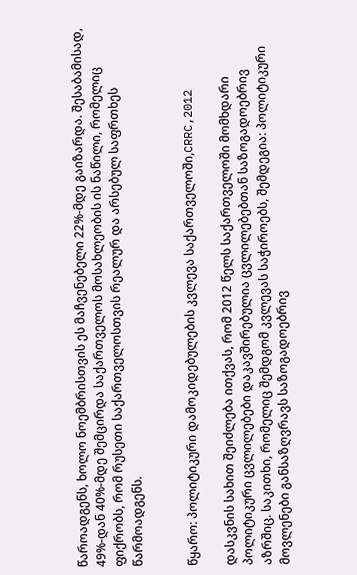წაროადგენს, ხოლო ნოემბრისთვის ეს მაჩვენებელი 22%-მდე გაიზარდა. შესაბამისად, 49%-დან 40%-მდე შემცირდა საქართველოს მოსახლეობის ის ნაწილი, რომელიც ფიქრობს, რომ რუსეთი საქართველოსთვის რეალურ და არსებულ საფრთხეს წარმოადგენს.


წყარო: პოლიტიკური დამოკიდებულების კვლევა საქართველოში,CRRC,2012

დასკვნის სახით შეიძლება ითქვას, რომ 2012 წელს საქართველოში მომხდარი პოლიტიკური ცვლილებები დაკავშირებულია ცვლილებებთან საზოგადოებრივ აზრშიც. საკითხი, რომელიც შემდგომ კვლევას საჭიროებს, შემდეგია: პოლიტიკური მოვლენები განსაზღვრავს საზოგადოებრივ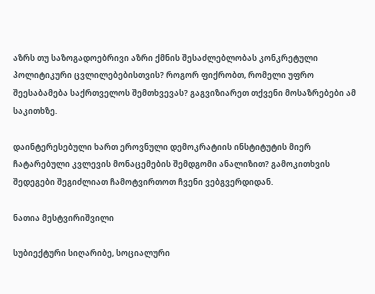აზრს თუ საზოგადოებრივი აზრი ქმნის შესაძლებლობას კონკრეტული პოლიტიკური ცვლილებებისთვის? როგორ ფიქრობთ, რომელი უფრო შეესაბამება საქრთველოს შემთხვევას? გაგვიზიარეთ თქვენი მოსაზრებები ამ საკითხზე.

დაინტერესებული ხართ ეროვნული დემოკრატიის ინსტიტუტის მიერ ჩატარებული კვლევის მონაცემების შემდგომი ანალიზით? გამოკითხვის შედეგები შეგიძლიათ ჩამოტვირთოთ ჩვენი ვებგვერდიდან.

ნათია მესტვირიშვილი

სუბიექტური სიღარიბე, სოციალური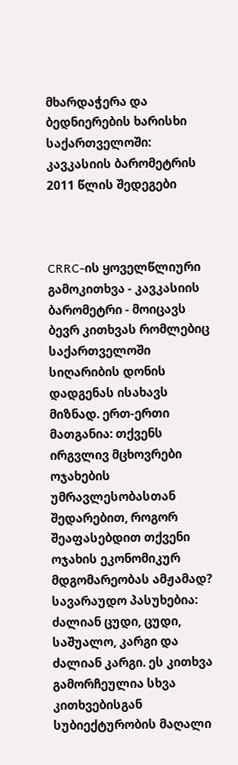მხარდაჭერა და ბედნიერების ხარისხი საქართველოში: კავკასიის ბარომეტრის 2011 წლის შედეგები



CRRC-ის ყოველწლიური გამოკითხვა - კავკასიის ბარომეტრი - მოიცავს ბევრ კითხვას რომლებიც საქართველოში სიღარიბის დონის დადგენას ისახავს მიზნად. ერთ-ერთი მათგანია: თქვენს ირგვლივ მცხოვრები ოჯახების უმრავლესობასთან შედარებით, როგორ შეაფასებდით თქვენი ოჯახის ეკონომიკურ მდგომარეობას ამჟამად? სავარაუდო პასუხებია: ძალიან ცუდი, ცუდი, საშუალო, კარგი და ძალიან კარგი. ეს კითხვა გამორჩეულია სხვა კითხვებისგან სუბიექტურობის მაღალი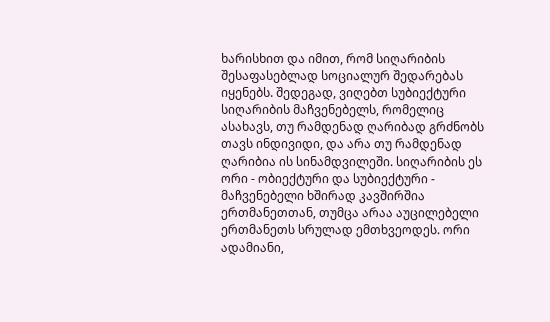ხარისხით და იმით, რომ სიღარიბის შესაფასებლად სოციალურ შედარებას იყენებს. შედეგად, ვიღებთ სუბიექტური სიღარიბის მაჩვენებელს, რომელიც ასახავს, თუ რამდენად ღარიბად გრძნობს თავს ინდივიდი, და არა თუ რამდენად ღარიბია ის სინამდვილეში. სიღარიბის ეს ორი - ობიექტური და სუბიექტური - მაჩვენებელი ხშირად კავშირშია ერთმანეთთან, თუმცა არაა აუცილებელი ერთმანეთს სრულად ემთხვეოდეს. ორი ადამიანი,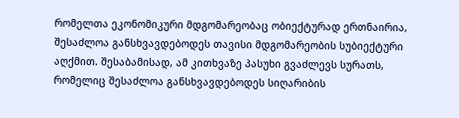რომელთა ეკონომიკური მდგომარეობაც ობიექტურად ერთნაირია, შესაძლოა განსხვავდებოდეს თავისი მდგომარეობის სუბიექტური აღქმით. შესაბამისად, ამ კითხვაზე პასუხი გვაძლევს სურათს, რომელიც შესაძლოა განსხვავდებოდეს სიღარიბის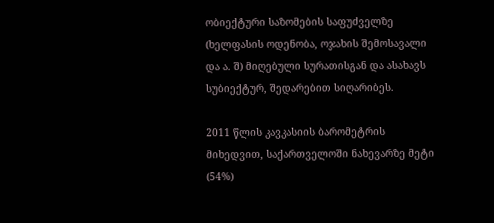ობიექტური საზომების საფუძველზე (ხელფასის ოდენობა, ოჯახის შემოსავალი და ა. შ) მიღებული სურათისგან და ასახავს სუბიექტურ, შედარებით სიღარიბეს.

2011 წლის კავკასიის ბარომეტრის მიხედვით, საქართველოში ნახევარზე მეტი (54%)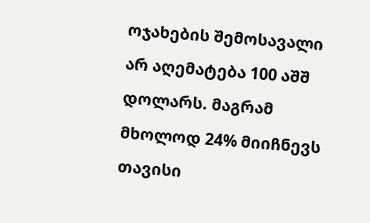ოჯახების შემოსავალი არ აღემატება 100 აშშ დოლარს. მაგრამ მხოლოდ 24% მიიჩნევს თავისი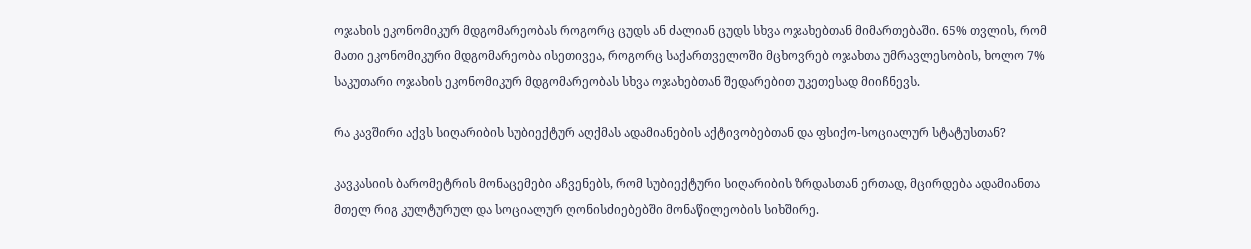ოჯახის ეკონომიკურ მდგომარეობას როგორც ცუდს ან ძალიან ცუდს სხვა ოჯახებთან მიმართებაში. 65% თვლის, რომ მათი ეკონომიკური მდგომარეობა ისეთივეა, როგორც საქართველოში მცხოვრებ ოჯახთა უმრავლესობის, ხოლო 7% საკუთარი ოჯახის ეკონომიკურ მდგომარეობას სხვა ოჯახებთან შედარებით უკეთესად მიიჩნევს.

რა კავშირი აქვს სიღარიბის სუბიექტურ აღქმას ადამიანების აქტივობებთან და ფსიქო-სოციალურ სტატუსთან?

კავკასიის ბარომეტრის მონაცემები აჩვენებს, რომ სუბიექტური სიღარიბის ზრდასთან ერთად, მცირდება ადამიანთა მთელ რიგ კულტურულ და სოციალურ ღონისძიებებში მონაწილეობის სიხშირე.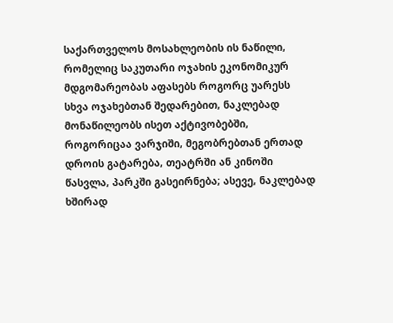საქართველოს მოსახლეობის ის ნაწილი, რომელიც საკუთარი ოჯახის ეკონომიკურ მდგომარეობას აფასებს როგორც უარესს სხვა ოჯახებთან შედარებით, ნაკლებად მონაწილეობს ისეთ აქტივობებში, როგორიცაა ვარჯიში, მეგობრებთან ერთად დროის გატარება, თეატრში ან კინოში  წასვლა, პარკში გასეირნება; ასევე, ნაკლებად ხშირად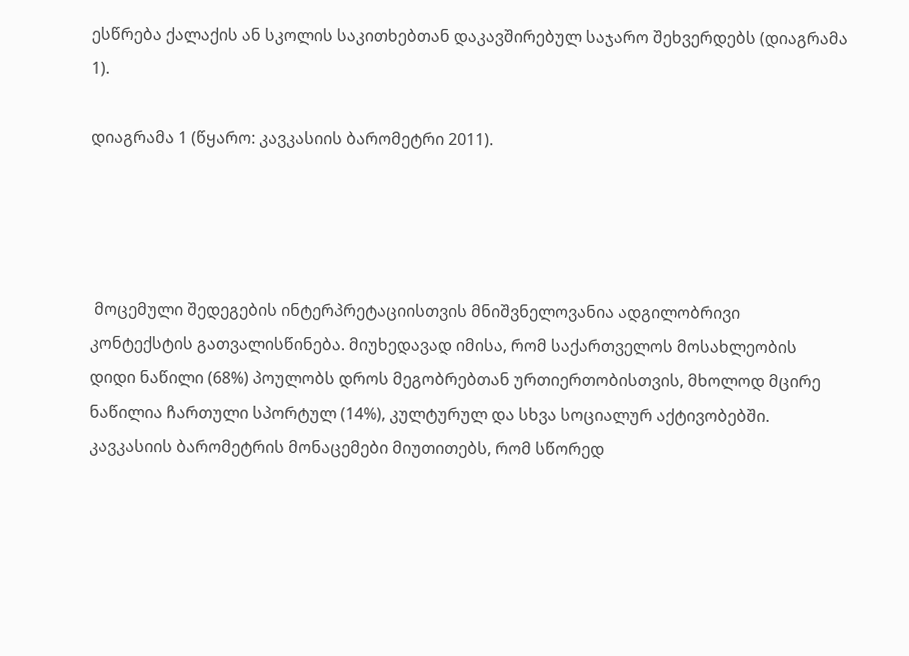ესწრება ქალაქის ან სკოლის საკითხებთან დაკავშირებულ საჯარო შეხვერდებს (დიაგრამა 1).

დიაგრამა 1 (წყარო: კავკასიის ბარომეტრი 2011).




 მოცემული შედეგების ინტერპრეტაციისთვის მნიშვნელოვანია ადგილობრივი კონტექსტის გათვალისწინება. მიუხედავად იმისა, რომ საქართველოს მოსახლეობის დიდი ნაწილი (68%) პოულობს დროს მეგობრებთან ურთიერთობისთვის, მხოლოდ მცირე ნაწილია ჩართული სპორტულ (14%), კულტურულ და სხვა სოციალურ აქტივობებში. კავკასიის ბარომეტრის მონაცემები მიუთითებს, რომ სწორედ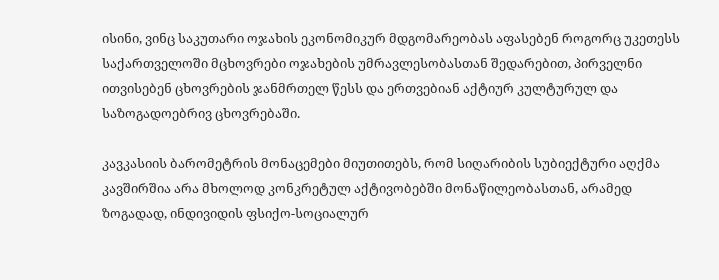ისინი, ვინც საკუთარი ოჯახის ეკონომიკურ მდგომარეობას აფასებენ როგორც უკეთესს საქართველოში მცხოვრები ოჯახების უმრავლესობასთან შედარებით, პირველნი ითვისებენ ცხოვრების ჯანმრთელ წესს და ერთვებიან აქტიურ კულტურულ და საზოგადოებრივ ცხოვრებაში.

კავკასიის ბარომეტრის მონაცემები მიუთითებს, რომ სიღარიბის სუბიექტური აღქმა კავშირშია არა მხოლოდ კონკრეტულ აქტივობებში მონაწილეობასთან, არამედ ზოგადად, ინდივიდის ფსიქო-სოციალურ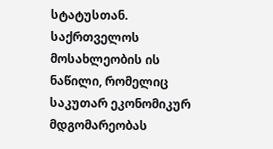სტატუსთან. საქრთველოს მოსახლეობის ის ნაწილი, რომელიც საკუთარ ეკონომიკურ მდგომარეობას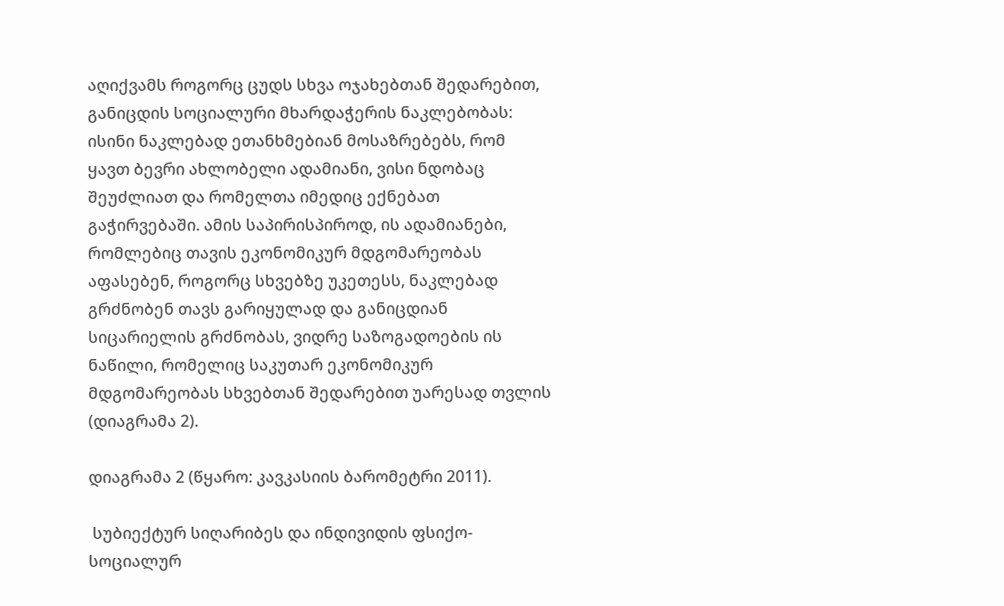აღიქვამს როგორც ცუდს სხვა ოჯახებთან შედარებით, განიცდის სოციალური მხარდაჭერის ნაკლებობას: ისინი ნაკლებად ეთანხმებიან მოსაზრებებს, რომ ყავთ ბევრი ახლობელი ადამიანი, ვისი ნდობაც შეუძლიათ და რომელთა იმედიც ექნებათ გაჭირვებაში. ამის საპირისპიროდ, ის ადამიანები, რომლებიც თავის ეკონომიკურ მდგომარეობას აფასებენ, როგორც სხვებზე უკეთესს, ნაკლებად გრძნობენ თავს გარიყულად და განიცდიან სიცარიელის გრძნობას, ვიდრე საზოგადოების ის ნაწილი, რომელიც საკუთარ ეკონომიკურ მდგომარეობას სხვებთან შედარებით უარესად თვლის (დიაგრამა 2).

დიაგრამა 2 (წყარო: კავკასიის ბარომეტრი 2011).

 სუბიექტურ სიღარიბეს და ინდივიდის ფსიქო-სოციალურ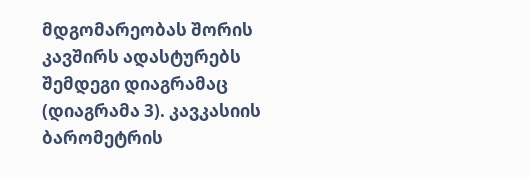მდგომარეობას შორის კავშირს ადასტურებს შემდეგი დიაგრამაც (დიაგრამა 3). კავკასიის ბარომეტრის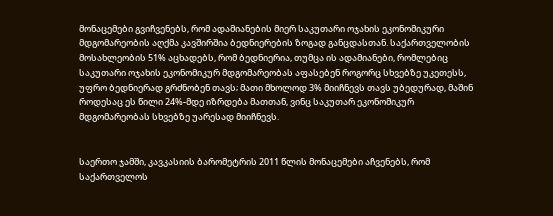მონაცემები გვიჩვენებს, რომ ადამიანების მიერ საკუთარი ოჯახის ეკონომიკური მდგომარეობის აღქმა კავშირშია ბედნიერების ზოგად განცდასთან. საქართველობის მოსახლეობის 51% აცხადებს, რომ ბედნიერია, თუმცა ის ადამიანები, რომლებიც საკუთარი ოჯახის ეკონომიკურ მდგომარეობას აფასებენ როგორც სხვებზე უკეთესს, უფრო ბედნიერად გრძნობენ თავს; მათი მხოლოდ 3% მიიჩნევს თავს უბედურად, მაშინ როდესაც ეს წილი 24%-მდე იზრდება მათთან, ვინც საკუთარ ეკონომიკურ მდგომარეობას სხვებზე უარესად მიიჩნევს.


საერთო ჯამში, კავკასიის ბარომეტრის 2011 წლის მონაცემები აჩვენებს, რომ საქართველოს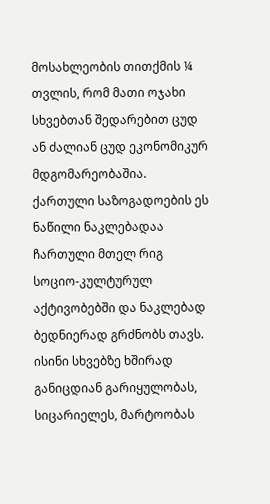მოსახლეობის თითქმის ¼ თვლის, რომ მათი ოჯახი სხვებთან შედარებით ცუდ ან ძალიან ცუდ ეკონომიკურ მდგომარეობაშია. ქართული საზოგადოების ეს ნაწილი ნაკლებადაა ჩართული მთელ რიგ სოციო-კულტურულ აქტივობებში და ნაკლებად ბედნიერად გრძნობს თავს. ისინი სხვებზე ხშირად განიცდიან გარიყულობას, სიცარიელეს, მარტოობას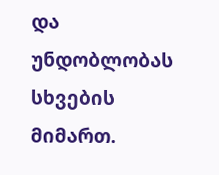და უნდობლობას სხვების მიმართ.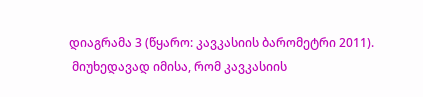დიაგრამა 3 (წყარო: კავკასიის ბარომეტრი 2011).
 მიუხედავად იმისა, რომ კავკასიის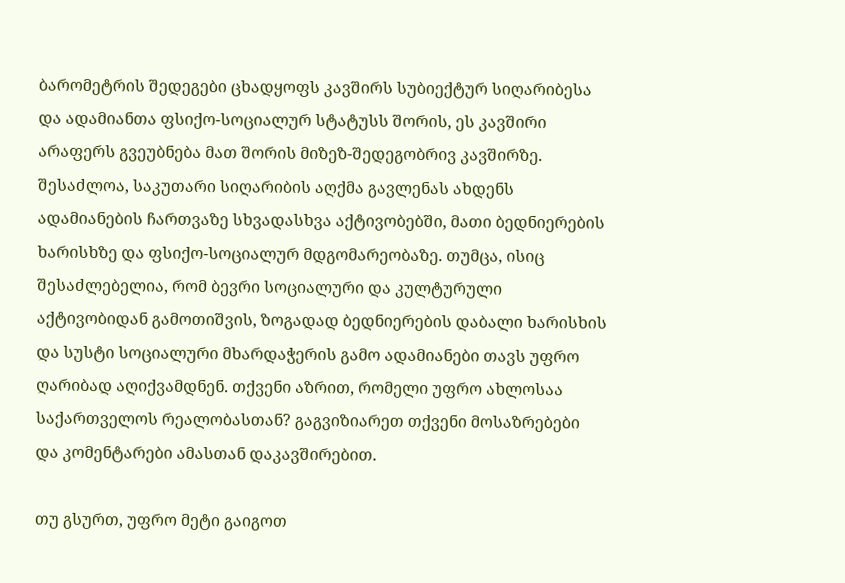ბარომეტრის შედეგები ცხადყოფს კავშირს სუბიექტურ სიღარიბესა და ადამიანთა ფსიქო-სოციალურ სტატუსს შორის, ეს კავშირი არაფერს გვეუბნება მათ შორის მიზეზ-შედეგობრივ კავშირზე. შესაძლოა, საკუთარი სიღარიბის აღქმა გავლენას ახდენს ადამიანების ჩართვაზე სხვადასხვა აქტივობებში, მათი ბედნიერების ხარისხზე და ფსიქო-სოციალურ მდგომარეობაზე. თუმცა, ისიც შესაძლებელია, რომ ბევრი სოციალური და კულტურული აქტივობიდან გამოთიშვის, ზოგადად ბედნიერების დაბალი ხარისხის და სუსტი სოციალური მხარდაჭერის გამო ადამიანები თავს უფრო ღარიბად აღიქვამდნენ. თქვენი აზრით, რომელი უფრო ახლოსაა საქართველოს რეალობასთან? გაგვიზიარეთ თქვენი მოსაზრებები და კომენტარები ამასთან დაკავშირებით.

თუ გსურთ, უფრო მეტი გაიგოთ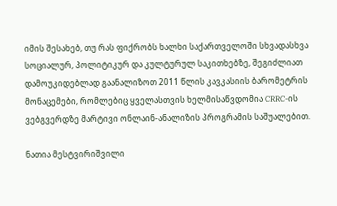იმის შესახებ, თუ რას ფიქრობს ხალხი საქართველოში სხვადასხვა სოციალურ, პოლიტიკურ და კულტურულ საკითხებზე, შეგიძლიათ დამოუკიდებლად გაანალიზოთ 2011 წლის კავკასიის ბარომეტრის მონაცემები, რომლებიც ყველასთვის ხელმისაწვდომია CRRC-ის ვებგვერდზე მარტივი ონლაინ-ანალიზის პროგრამის საშუალებით.

ნათია მესტვირიშვილი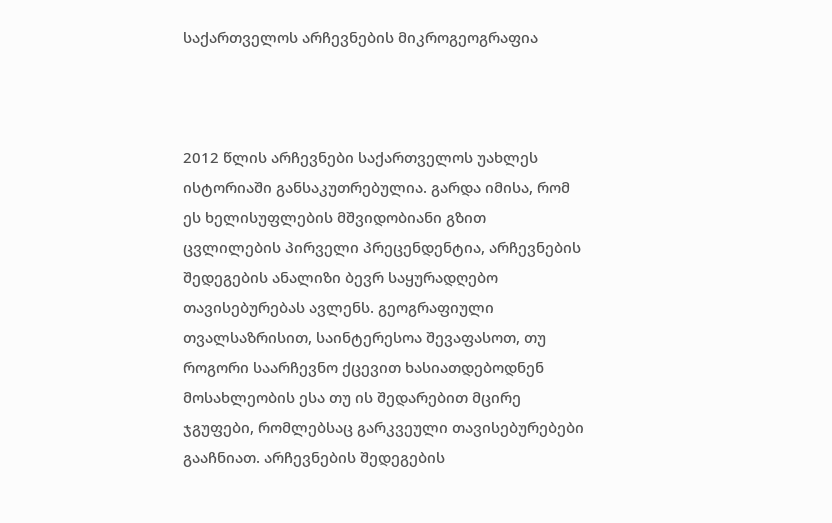საქართველოს არჩევნების მიკროგეოგრაფია



2012 წლის არჩევნები საქართველოს უახლეს ისტორიაში განსაკუთრებულია. გარდა იმისა, რომ ეს ხელისუფლების მშვიდობიანი გზით ცვლილების პირველი პრეცენდენტია, არჩევნების შედეგების ანალიზი ბევრ საყურადღებო თავისებურებას ავლენს. გეოგრაფიული თვალსაზრისით, საინტერესოა შევაფასოთ, თუ როგორი საარჩევნო ქცევით ხასიათდებოდნენ მოსახლეობის ესა თუ ის შედარებით მცირე ჯგუფები, რომლებსაც გარკვეული თავისებურებები გააჩნიათ. არჩევნების შედეგების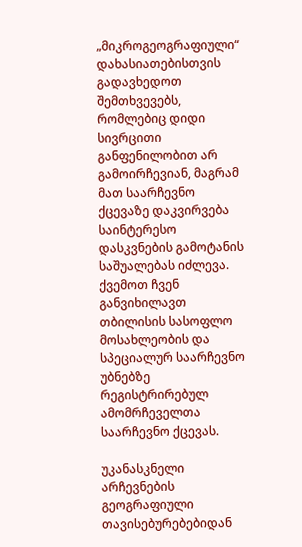„მიკროგეოგრაფიული“ დახასიათებისთვის გადავხედოთ შემთხვევებს, რომლებიც დიდი სივრცითი განფენილობით არ გამოირჩევიან, მაგრამ მათ საარჩევნო ქცევაზე დაკვირვება საინტერესო დასკვნების გამოტანის საშუალებას იძლევა. ქვემოთ ჩვენ განვიხილავთ თბილისის სასოფლო მოსახლეობის და სპეციალურ საარჩევნო უბნებზე რეგისტრირებულ ამომრჩეველთა საარჩევნო ქცევას.

უკანასკნელი არჩევნების გეოგრაფიული თავისებურებებიდან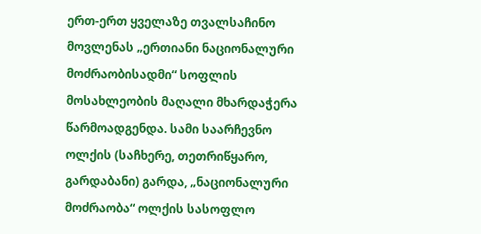ერთ-ერთ ყველაზე თვალსაჩინო მოვლენას „ერთიანი ნაციონალური მოძრაობისადმი“ სოფლის მოსახლეობის მაღალი მხარდაჭერა წარმოადგენდა. სამი საარჩევნო ოლქის (საჩხერე, თეთრიწყარო, გარდაბანი) გარდა, „ნაციონალური მოძრაობა“ ოლქის სასოფლო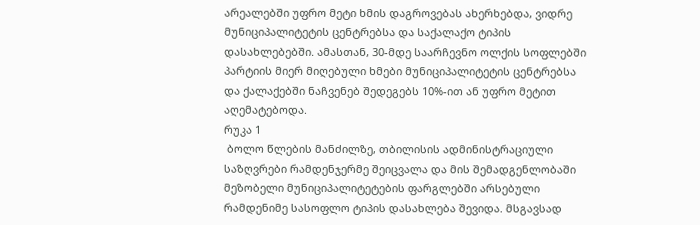არეალებში უფრო მეტი ხმის დაგროვებას ახერხებდა, ვიდრე მუნიციპალიტეტის ცენტრებსა და საქალაქო ტიპის დასახლებებში. ამასთან, 30-მდე საარჩევნო ოლქის სოფლებში პარტიის მიერ მიღებული ხმები მუნიციპალიტეტის ცენტრებსა და ქალაქებში ნაჩვენებ შედეგებს 10%-ით ან უფრო მეტით აღემატებოდა.
რუკა 1
 ბოლო წლების მანძილზე, თბილისის ადმინისტრაციული საზღვრები რამდენჯერმე შეიცვალა და მის შემადგენლობაში მეზობელი მუნიციპალიტეტების ფარგლებში არსებული რამდენიმე სასოფლო ტიპის დასახლება შევიდა. მსგავსად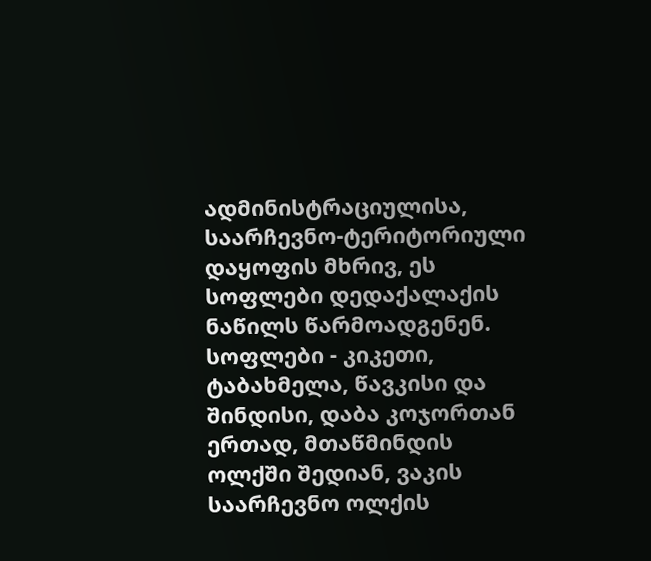ადმინისტრაციულისა, საარჩევნო-ტერიტორიული დაყოფის მხრივ, ეს სოფლები დედაქალაქის ნაწილს წარმოადგენენ. სოფლები - კიკეთი, ტაბახმელა, წავკისი და შინდისი, დაბა კოჯორთან ერთად, მთაწმინდის ოლქში შედიან, ვაკის საარჩევნო ოლქის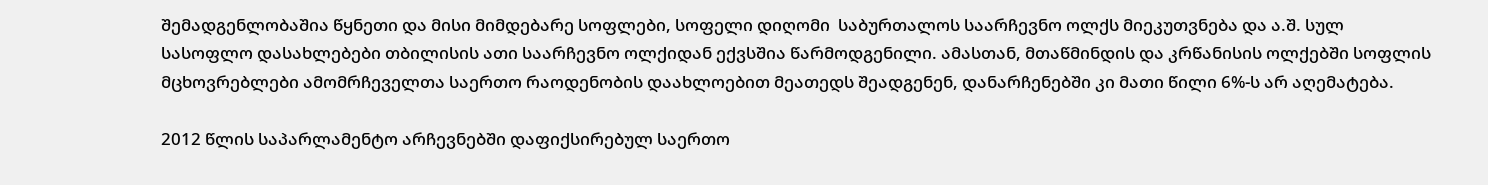შემადგენლობაშია წყნეთი და მისი მიმდებარე სოფლები, სოფელი დიღომი  საბურთალოს საარჩევნო ოლქს მიეკუთვნება და ა.შ. სულ სასოფლო დასახლებები თბილისის ათი საარჩევნო ოლქიდან ექვსშია წარმოდგენილი. ამასთან, მთაწმინდის და კრწანისის ოლქებში სოფლის მცხოვრებლები ამომრჩეველთა საერთო რაოდენობის დაახლოებით მეათედს შეადგენენ, დანარჩენებში კი მათი წილი 6%-ს არ აღემატება.

2012 წლის საპარლამენტო არჩევნებში დაფიქსირებულ საერთო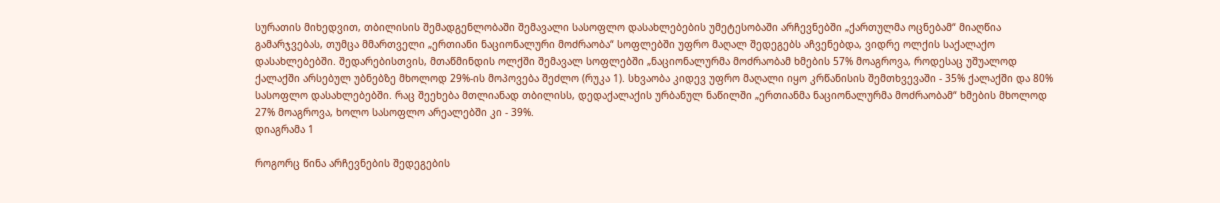სურათის მიხედვით, თბილისის შემადგენლობაში შემავალი სასოფლო დასახლებების უმეტესობაში არჩევნებში „ქართულმა ოცნებამ“ მიაღწია გამარჯვებას, თუმცა მმართველი „ერთიანი ნაციონალური მოძრაობა“ სოფლებში უფრო მაღალ შედეგებს აჩვენებდა, ვიდრე ოლქის საქალაქო დასახლებებში. შედარებისთვის, მთაწმინდის ოლქში შემავალ სოფლებში „ნაციონალურმა მოძრაობამ ხმების 57% მოაგროვა, როდესაც უშუალოდ ქალაქში არსებულ უბნებზე მხოლოდ 29%-ის მოპოვება შეძლო (რუკა 1). სხვაობა კიდევ უფრო მაღალი იყო კრწანისის შემთხვევაში - 35% ქალაქში და 80% სასოფლო დასახლებებში. რაც შეეხება მთლიანად თბილისს, დედაქალაქის ურბანულ ნაწილში „ერთიანმა ნაციონალურმა მოძრაობამ“ ხმების მხოლოდ 27% მოაგროვა, ხოლო სასოფლო არეალებში კი - 39%.
დიაგრამა 1

როგორც წინა არჩევნების შედეგების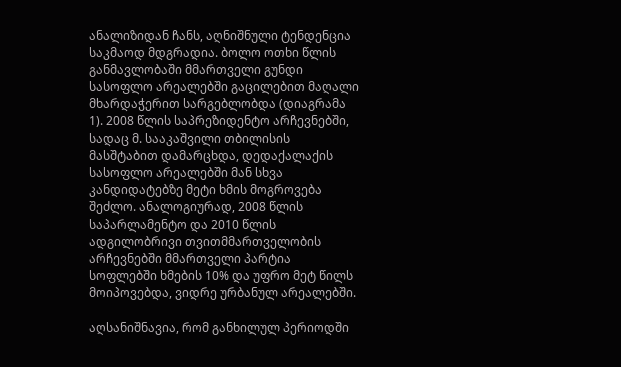ანალიზიდან ჩანს, აღნიშნული ტენდენცია საკმაოდ მდგრადია. ბოლო ოთხი წლის განმავლობაში მმართველი გუნდი სასოფლო არეალებში გაცილებით მაღალი მხარდაჭერით სარგებლობდა (დიაგრამა 1). 2008 წლის საპრეზიდენტო არჩევნებში, სადაც მ. სააკაშვილი თბილისის მასშტაბით დამარცხდა, დედაქალაქის სასოფლო არეალებში მან სხვა კანდიდატებზე მეტი ხმის მოგროვება შეძლო. ანალოგიურად, 2008 წლის საპარლამენტო და 2010 წლის ადგილობრივი თვითმმართველობის არჩევნებში მმართველი პარტია სოფლებში ხმების 10% და უფრო მეტ წილს მოიპოვებდა, ვიდრე ურბანულ არეალებში.

აღსანიშნავია, რომ განხილულ პერიოდში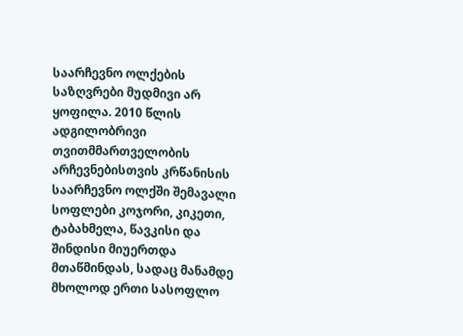საარჩევნო ოლქების საზღვრები მუდმივი არ ყოფილა. 2010 წლის ადგილობრივი თვითმმართველობის არჩევნებისთვის კრწანისის საარჩევნო ოლქში შემავალი სოფლები კოჯორი, კიკეთი, ტაბახმელა, წავკისი და შინდისი მიუერთდა მთაწმინდას, სადაც მანამდე მხოლოდ ერთი სასოფლო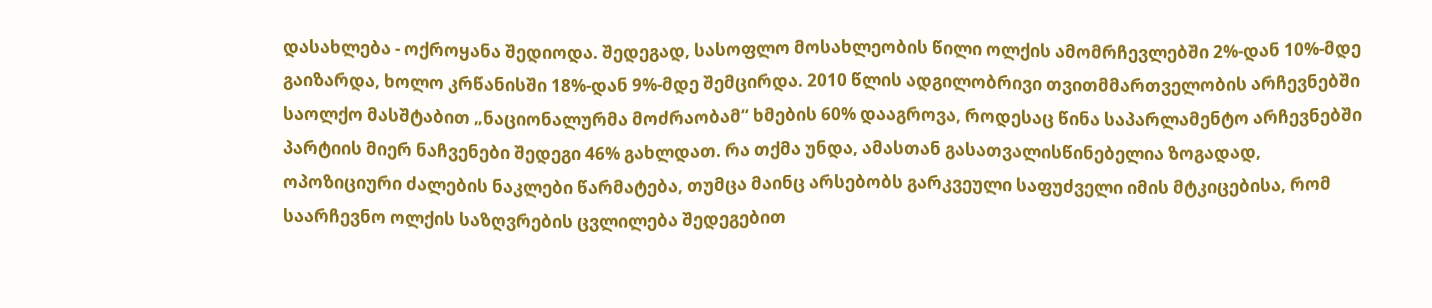დასახლება - ოქროყანა შედიოდა. შედეგად, სასოფლო მოსახლეობის წილი ოლქის ამომრჩევლებში 2%-დან 10%-მდე გაიზარდა, ხოლო კრწანისში 18%-დან 9%-მდე შემცირდა. 2010 წლის ადგილობრივი თვითმმართველობის არჩევნებში საოლქო მასშტაბით „ნაციონალურმა მოძრაობამ“ ხმების 60% დააგროვა, როდესაც წინა საპარლამენტო არჩევნებში პარტიის მიერ ნაჩვენები შედეგი 46% გახლდათ. რა თქმა უნდა, ამასთან გასათვალისწინებელია ზოგადად, ოპოზიციური ძალების ნაკლები წარმატება, თუმცა მაინც არსებობს გარკვეული საფუძველი იმის მტკიცებისა, რომ საარჩევნო ოლქის საზღვრების ცვლილება შედეგებით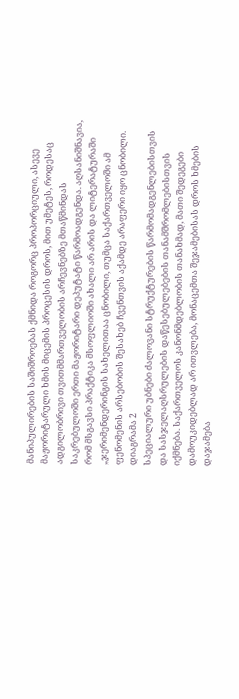მანიპულირების საშიშროებას ქმნიდა როგორც პროპორციული, ასევე მაჟორიტარული ხმის მიცემის პროცესის დროს, მით უმეტეს, როდესაც ადგილობრივი თვითმმართველობის არჩევნებზე მთაწმინდას საკრებულოში ერთი მაჟორიტარი დეპუტატი წარმოადგენდა. აღსანიშნავია, რომ მსგავსი პრაქტიკა მსოფლიოში ახალი არ არის და ლიტერატურაში „ჯერიმენდერინგის სახელითაა ცნობილი, თუმცა საქართველოში ამ ფენომენის არსებობის შესახებ ჩვენთვის აქამდე არაფერი იყო ცნობილი.
დიაგრამა 2
სპეციალური უბნები ძალოვანი სტრუქტურების წარმომადგენლებისთვის და სასჯელაღსრულების დაწესებულებების თანამშრომლებისთვის იქმნება. საქართველოს კანონმდებლობის თანახმად, მათი შედეგები დამოუკიდებლად არ ითვლება, მონაცემთა შეჯამებისას დროს ხმების დაჯამება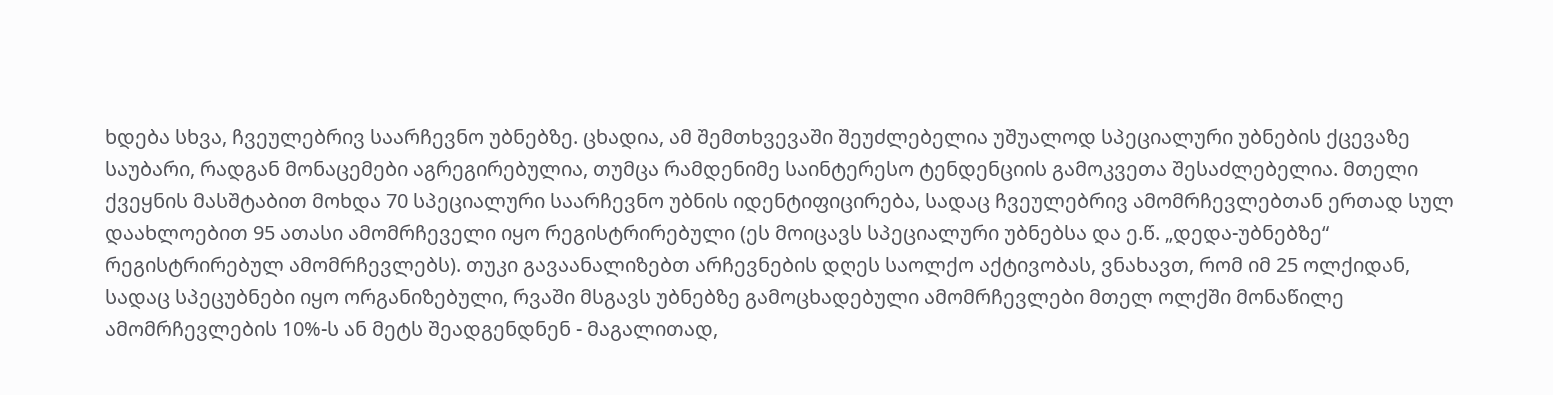ხდება სხვა, ჩვეულებრივ საარჩევნო უბნებზე. ცხადია, ამ შემთხვევაში შეუძლებელია უშუალოდ სპეციალური უბნების ქცევაზე საუბარი, რადგან მონაცემები აგრეგირებულია, თუმცა რამდენიმე საინტერესო ტენდენციის გამოკვეთა შესაძლებელია. მთელი ქვეყნის მასშტაბით მოხდა 70 სპეციალური საარჩევნო უბნის იდენტიფიცირება, სადაც ჩვეულებრივ ამომრჩევლებთან ერთად სულ დაახლოებით 95 ათასი ამომრჩეველი იყო რეგისტრირებული (ეს მოიცავს სპეციალური უბნებსა და ე.წ. „დედა-უბნებზე“ რეგისტრირებულ ამომრჩევლებს). თუკი გავაანალიზებთ არჩევნების დღეს საოლქო აქტივობას, ვნახავთ, რომ იმ 25 ოლქიდან, სადაც სპეცუბნები იყო ორგანიზებული, რვაში მსგავს უბნებზე გამოცხადებული ამომრჩევლები მთელ ოლქში მონაწილე ამომრჩევლების 10%-ს ან მეტს შეადგენდნენ - მაგალითად,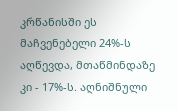კრწანისში ეს მაჩვენებელი 24%-ს აღწევდა, მთაწმინდაზე კი - 17%-ს. აღნიშნული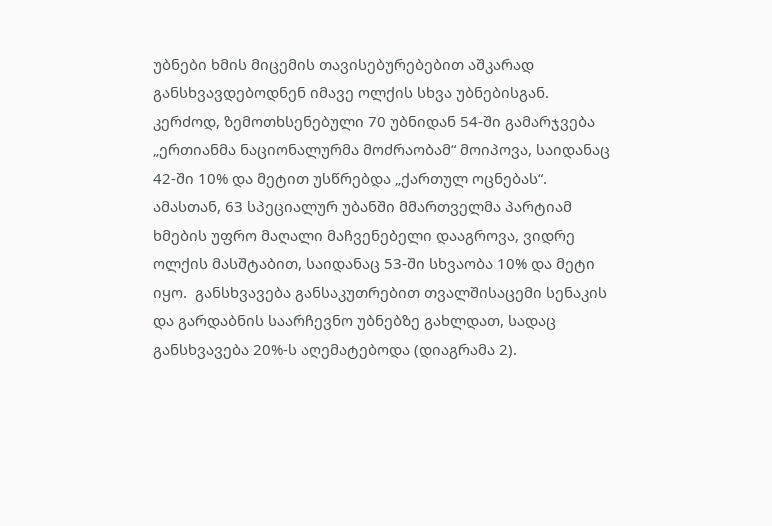უბნები ხმის მიცემის თავისებურებებით აშკარად განსხვავდებოდნენ იმავე ოლქის სხვა უბნებისგან. კერძოდ, ზემოთხსენებული 70 უბნიდან 54-ში გამარჯვება „ერთიანმა ნაციონალურმა მოძრაობამ“ მოიპოვა, საიდანაც 42-ში 10% და მეტით უსწრებდა „ქართულ ოცნებას“. ამასთან, 63 სპეციალურ უბანში მმართველმა პარტიამ ხმების უფრო მაღალი მაჩვენებელი დააგროვა, ვიდრე ოლქის მასშტაბით, საიდანაც 53-ში სხვაობა 10% და მეტი იყო.  განსხვავება განსაკუთრებით თვალშისაცემი სენაკის და გარდაბნის საარჩევნო უბნებზე გახლდათ, სადაც განსხვავება 20%-ს აღემატებოდა (დიაგრამა 2).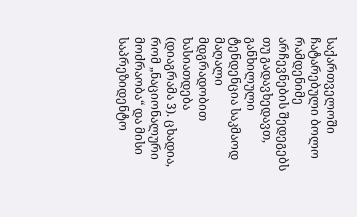საქართველოში ჩატარებული ბოლო რამდენიმე არჩევნების შედეგებს თუ გადავხედავთ, განხილული ტენდენცია საკმაოდ მაღალი მდგრადობით ხასიათდება (დიაგრამა 3). ცხადია, რომ „ნაციონალური მოძრაობა“ და მისი საპრეზიდენტო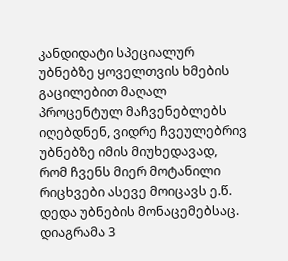კანდიდატი სპეციალურ უბნებზე ყოველთვის ხმების გაცილებით მაღალ პროცენტულ მაჩვენებლებს იღებდნენ, ვიდრე ჩვეულებრივ უბნებზე იმის მიუხედავად, რომ ჩვენს მიერ მოტანილი რიცხვები ასევე მოიცავს ე.წ. დედა უბნების მონაცემებსაც.
დიაგრამა 3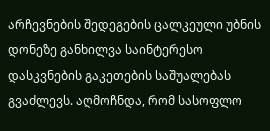არჩევნების შედეგების ცალკეული უბნის დონეზე განხილვა საინტერესო დასკვნების გაკეთების საშუალებას გვაძლევს. აღმოჩნდა, რომ სასოფლო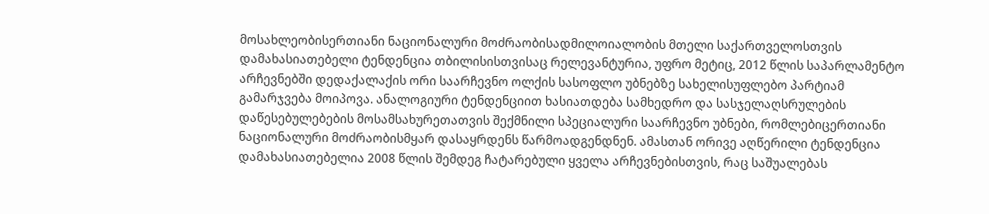მოსახლეობისერთიანი ნაციონალური მოძრაობისადმილოიალობის მთელი საქართველოსთვის დამახასიათებელი ტენდენცია თბილისისთვისაც რელევანტურია, უფრო მეტიც, 2012 წლის საპარლამენტო არჩევნებში დედაქალაქის ორი საარჩევნო ოლქის სასოფლო უბნებზე სახელისუფლებო პარტიამ გამარჯვება მოიპოვა. ანალოგიური ტენდენციით ხასიათდება სამხედრო და სასჯელაღსრულების დაწესებულებების მოსამსახურეთათვის შექმნილი სპეციალური საარჩევნო უბნები, რომლებიცერთიანი ნაციონალური მოძრაობისმყარ დასაყრდენს წარმოადგენდნენ. ამასთან ორივე აღწერილი ტენდენცია დამახასიათებელია 2008 წლის შემდეგ ჩატარებული ყველა არჩევნებისთვის, რაც საშუალებას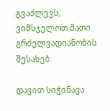გვაძლევს, ვიმსჯელოთ მათი გრძელვადიანობის შესახებ.

დავით სიჭინავა